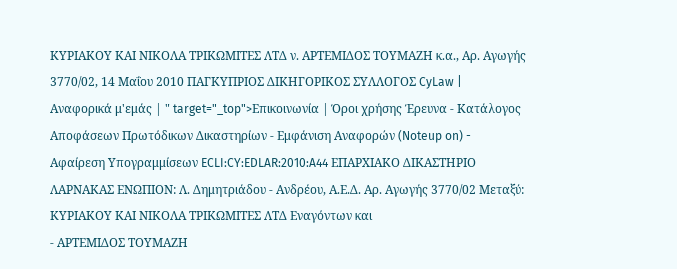ΚΥΡΙΑΚΟΥ ΚΑΙ ΝΙΚΟΛΑ ΤΡΙΚΩΜΙΤΕΣ ΛΤΔ ν. ΑΡΤΕΜΙΔΟΣ ΤΟΥΜΑΖΗ κ.α., Αρ. Αγωγής 3770/02, 14 Μαΐου 2010 ΠΑΓΚΥΠΡΙΟΣ ΔΙΚΗΓΟΡΙΚΟΣ ΣΥΛΛΟΓΟΣ CyLaw | Αναφορικά μ'εμάς | " target="_top">Επικοινωνία | Όροι χρήσης Έρευνα - Κατάλογος Αποφάσεων Πρωτόδικων Δικαστηρίων - Εμφάνιση Αναφορών (Noteup on) - Αφαίρεση Υπογραμμίσεων ECLI:CY:EDLAR:2010:A44 ΕΠΑΡΧΙΑΚΟ ΔΙΚΑΣΤΗΡΙΟ ΛΑΡΝΑΚΑΣ ΕΝΩΠΙΟΝ: Λ. Δημητριάδου - Ανδρέου, Α.Ε.Δ. Αρ. Αγωγής 3770/02 Μεταξύ: ΚΥΡΙΑΚΟΥ ΚΑΙ ΝΙΚΟΛΑ ΤΡΙΚΩΜΙΤΕΣ ΛΤΔ Εναγόντων και
- ΑΡΤΕΜΙΔΟΣ ΤΟΥΜΑΖΗ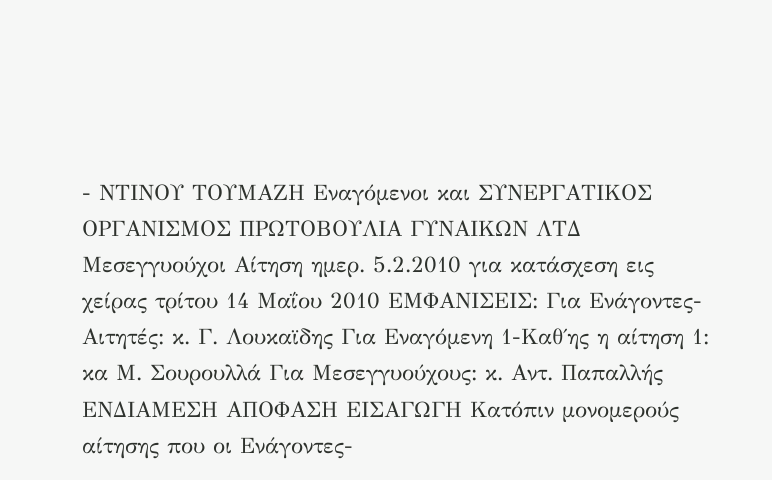- ΝΤΙΝΟΥ ΤΟΥΜΑΖΗ Εναγόμενοι και ΣΥΝΕΡΓΑΤΙΚΟΣ ΟΡΓΑΝΙΣΜΟΣ ΠΡΩΤΟΒΟΥΛΙΑ ΓΥΝΑΙΚΩΝ ΛΤΔ Μεσεγγυούχοι Αίτηση ημερ. 5.2.2010 για κατάσχεση εις χείρας τρίτου 14 Μαΐου 2010 ΕΜΦΑΝΙΣΕΙΣ: Για Ενάγοντες-Αιτητές: κ. Γ. Λουκαϊδης Για Εναγόμενη 1-Καθ΄ης η αίτηση 1: κα Μ. Σουρουλλά Για Μεσεγγυούχους: κ. Αντ. Παπαλλής ΕΝΔΙΑΜΕΣΗ ΑΠΟΦΑΣΗ EIΣΑΓΩΓΗ Κατόπιν μονομερούς αίτησης που οι Ενάγοντες-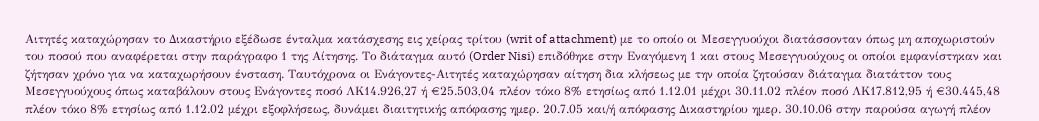Αιτητές καταχώρησαν το Δικαστήριο εξέδωσε ένταλμα κατάσχεσης εις χείρας τρίτου (writ of attachment) με το οποίο οι Μεσεγγυούχοι διατάσσονταν όπως μη αποχωριστούν του ποσού που αναφέρεται στην παράγραφο 1 της Αίτησης. Το διάταγμα αυτό (Order Nisi) επιδόθηκε στην Εναγόμενη 1 και στους Μεσεγγυούχους οι οποίοι εμφανίστηκαν και ζήτησαν χρόνο για να καταχωρήσουν ένσταση. Ταυτόχρονα οι Ενάγοντες-Αιτητές καταχώρησαν αίτηση δια κλήσεως με την οποία ζητούσαν διάταγμα διατάττον τους Μεσεγγυούχους όπως καταβάλουν στους Ενάγοντες ποσό ΛΚ14.926,27 ή €25.503,04 πλέον τόκο 8% ετησίως από 1.12.01 μέχρι 30.11.02 πλέον ποσό ΛΚ17.812,95 ή €30.445,48 πλέον τόκο 8% ετησίως από 1.12.02 μέχρι εξοφλήσεως, δυνάμει διαιτητικής απόφασης ημερ. 20.7.05 και/ή απόφασης Δικαστηρίου ημερ. 30.10.06 στην παρούσα αγωγή πλέον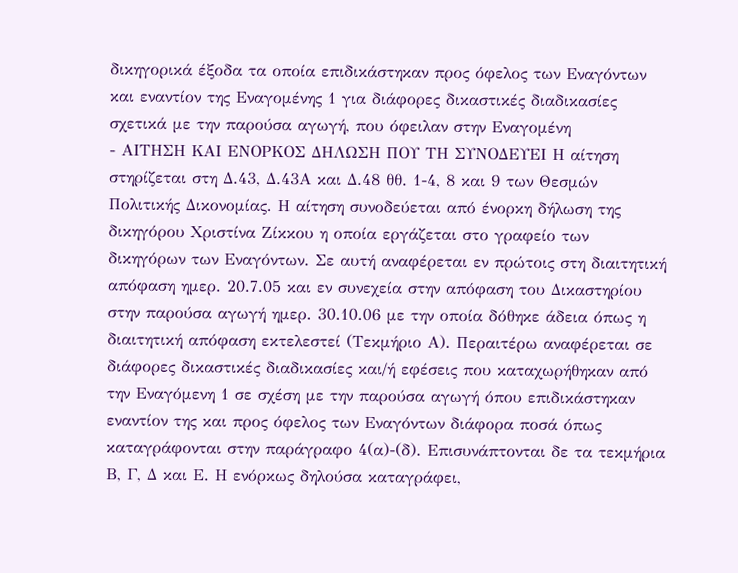δικηγορικά έξοδα τα οποία επιδικάστηκαν προς όφελος των Εναγόντων και εναντίον της Εναγομένης 1 για διάφορες δικαστικές διαδικασίες σχετικά με την παρούσα αγωγή, που όφειλαν στην Εναγομένη
- ΑΙΤΗΣΗ ΚΑΙ ΕΝΟΡΚΟΣ ΔΗΛΩΣΗ ΠΟΥ ΤΗ ΣΥΝΟΔΕΥΕΙ Η αίτηση στηρίζεται στη Δ.43, Δ.43Α και Δ.48 θθ. 1-4, 8 και 9 των Θεσμών Πολιτικής Δικονομίας. Η αίτηση συνοδεύεται από ένορκη δήλωση της δικηγόρου Χριστίνα Ζίκκου η οποία εργάζεται στο γραφείο των δικηγόρων των Εναγόντων. Σε αυτή αναφέρεται εν πρώτοις στη διαιτητική απόφαση ημερ. 20.7.05 και εν συνεχεία στην απόφαση του Δικαστηρίου στην παρούσα αγωγή ημερ. 30.10.06 με την οποία δόθηκε άδεια όπως η διαιτητική απόφαση εκτελεστεί (Τεκμήριο Α). Περαιτέρω αναφέρεται σε διάφορες δικαστικές διαδικασίες και/ή εφέσεις που καταχωρήθηκαν από την Εναγόμενη 1 σε σχέση με την παρούσα αγωγή όπου επιδικάστηκαν εναντίον της και προς όφελος των Εναγόντων διάφορα ποσά όπως καταγράφονται στην παράγραφο 4(α)-(δ). Επισυνάπτονται δε τα τεκμήρια Β, Γ, Δ και Ε. Η ενόρκως δηλούσα καταγράφει,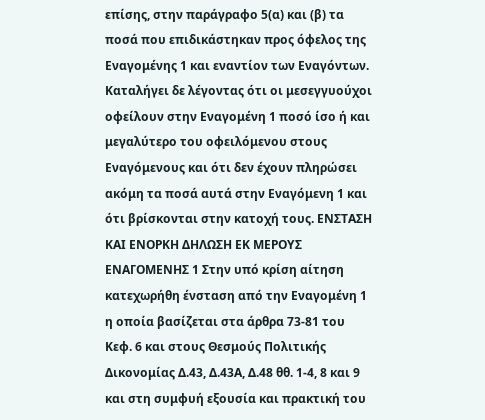επίσης, στην παράγραφο 5(α) και (β) τα ποσά που επιδικάστηκαν προς όφελος της Εναγομένης 1 και εναντίον των Εναγόντων. Καταλήγει δε λέγοντας ότι οι μεσεγγυούχοι οφείλουν στην Εναγομένη 1 ποσό ίσο ή και μεγαλύτερο του οφειλόμενου στους Εναγόμενους και ότι δεν έχουν πληρώσει ακόμη τα ποσά αυτά στην Εναγόμενη 1 και ότι βρίσκονται στην κατοχή τους. ΕΝΣΤΑΣΗ ΚΑΙ ΕΝΟΡΚΗ ΔΗΛΩΣΗ ΕΚ ΜΕΡΟΥΣ ΕΝΑΓΟΜΕΝΗΣ 1 Στην υπό κρίση αίτηση κατεχωρήθη ένσταση από την Εναγομένη 1 η οποία βασίζεται στα άρθρα 73-81 του Κεφ. 6 και στους Θεσμούς Πολιτικής Δικονομίας Δ.43, Δ.43Α, Δ.48 θθ. 1-4, 8 και 9 και στη συμφυή εξουσία και πρακτική του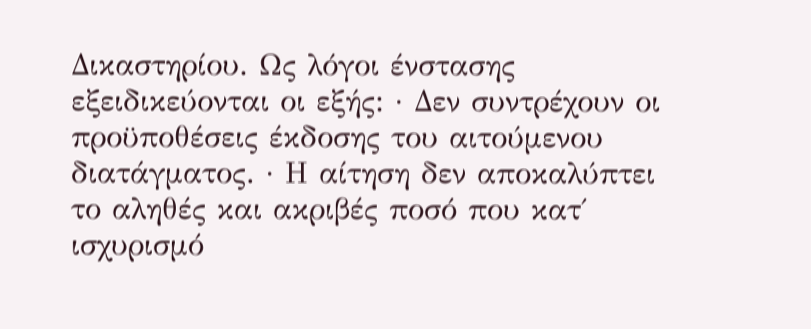Δικαστηρίου. Ως λόγοι ένστασης εξειδικεύονται οι εξής: · Δεν συντρέχουν οι προϋποθέσεις έκδοσης του αιτούμενου διατάγματος. · Η αίτηση δεν αποκαλύπτει το αληθές και ακριβές ποσό που κατ΄ ισχυρισμό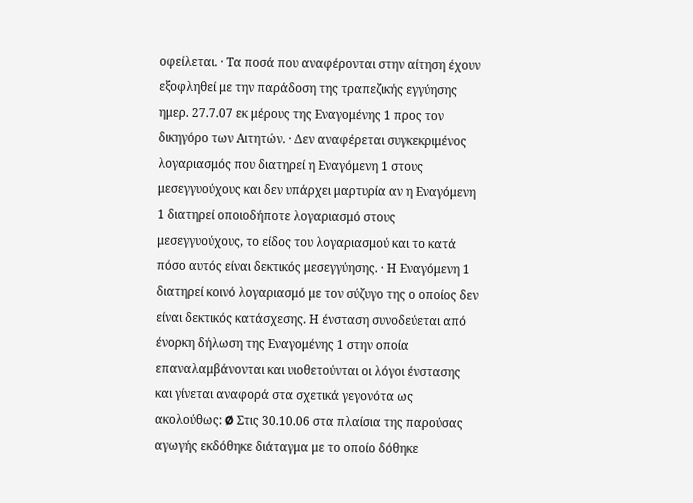οφείλεται. · Τα ποσά που αναφέρονται στην αίτηση έχουν εξοφληθεί με την παράδοση της τραπεζικής εγγύησης ημερ. 27.7.07 εκ μέρους της Εναγομένης 1 προς τον δικηγόρο των Αιτητών. · Δεν αναφέρεται συγκεκριμένος λογαριασμός που διατηρεί η Εναγόμενη 1 στους μεσεγγυούχους και δεν υπάρχει μαρτυρία αν η Εναγόμενη 1 διατηρεί οποιοδήποτε λογαριασμό στους μεσεγγυούχους, το είδος του λογαριασμού και το κατά πόσο αυτός είναι δεκτικός μεσεγγύησης. · Η Εναγόμενη 1 διατηρεί κοινό λογαριασμό με τον σύζυγο της ο οποίος δεν είναι δεκτικός κατάσχεσης. Η ένσταση συνοδεύεται από ένορκη δήλωση της Εναγομένης 1 στην οποία επαναλαμβάνονται και υιοθετούνται οι λόγοι ένστασης και γίνεται αναφορά στα σχετικά γεγονότα ως ακολούθως: Ø Στις 30.10.06 στα πλαίσια της παρούσας αγωγής εκδόθηκε διάταγμα με το οποίο δόθηκε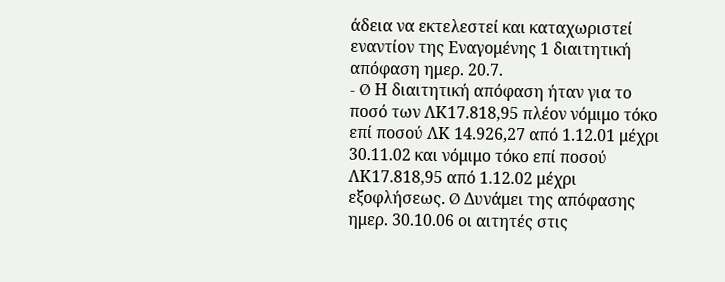άδεια να εκτελεστεί και καταχωριστεί εναντίον της Εναγομένης 1 διαιτητική απόφαση ημερ. 20.7.
- Ø Η διαιτητική απόφαση ήταν για το ποσό των ΛΚ17.818,95 πλέον νόμιμο τόκο επί ποσού ΛΚ 14.926,27 από 1.12.01 μέχρι 30.11.02 και νόμιμο τόκο επί ποσού ΛΚ17.818,95 από 1.12.02 μέχρι εξοφλήσεως. Ø Δυνάμει της απόφασης ημερ. 30.10.06 οι αιτητές στις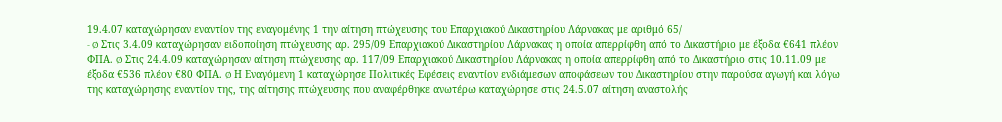19.4.07 καταχώρησαν εναντίον της εναγομένης 1 την αίτηση πτώχευσης του Επαρχιακού Δικαστηρίου Λάρνακας με αριθμό 65/
- Ø Στις 3.4.09 καταχώρησαν ειδοποίηση πτώχευσης αρ. 295/09 Επαρχιακού Δικαστηρίου Λάρνακας η οποία απερρίφθη από το Δικαστήριο με έξοδα €641 πλέον ΦΠΑ. Ø Στις 24.4.09 καταχώρησαν αίτηση πτώχευσης αρ. 117/09 Επαρχιακού Δικαστηρίου Λάρνακας η οποία απερρίφθη από το Δικαστήριο στις 10.11.09 με έξοδα €536 πλέον €80 ΦΠΑ. Ø Η Εναγόμενη 1 καταχώρησε Πολιτικές Εφέσεις εναντίον ενδιάμεσων αποφάσεων του Δικαστηρίου στην παρούσα αγωγή και λόγω της καταχώρησης εναντίον της, της αίτησης πτώχευσης που αναφέρθηκε ανωτέρω καταχώρησε στις 24.5.07 αίτηση αναστολής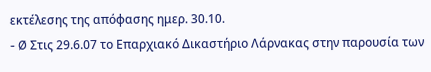εκτέλεσης της απόφασης ημερ. 30.10.
- Ø Στις 29.6.07 το Επαρχιακό Δικαστήριο Λάρνακας στην παρουσία των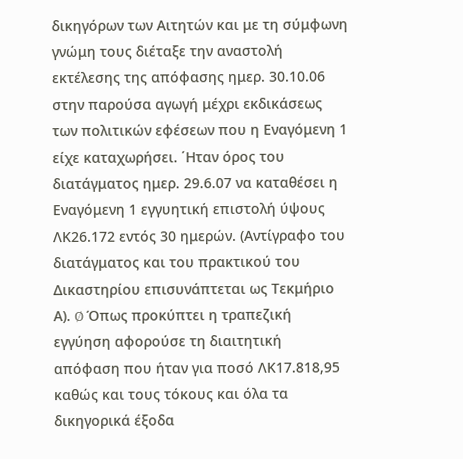δικηγόρων των Αιτητών και με τη σύμφωνη γνώμη τους διέταξε την αναστολή εκτέλεσης της απόφασης ημερ. 30.10.06 στην παρούσα αγωγή μέχρι εκδικάσεως των πολιτικών εφέσεων που η Εναγόμενη 1 είχε καταχωρήσει. ΄Ηταν όρος του διατάγματος ημερ. 29.6.07 να καταθέσει η Εναγόμενη 1 εγγυητική επιστολή ύψους ΛΚ26.172 εντός 30 ημερών. (Αντίγραφο του διατάγματος και του πρακτικού του Δικαστηρίου επισυνάπτεται ως Τεκμήριο Α). Ø Όπως προκύπτει η τραπεζική εγγύηση αφορούσε τη διαιτητική απόφαση που ήταν για ποσό ΛΚ17.818,95 καθώς και τους τόκους και όλα τα δικηγορικά έξοδα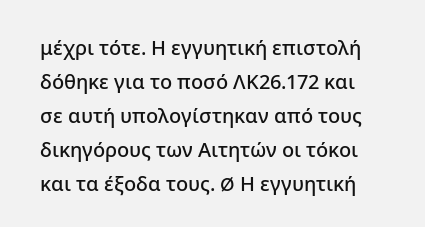μέχρι τότε. Η εγγυητική επιστολή δόθηκε για το ποσό ΛΚ26.172 και σε αυτή υπολογίστηκαν από τους δικηγόρους των Αιτητών οι τόκοι και τα έξοδα τους. Ø Η εγγυητική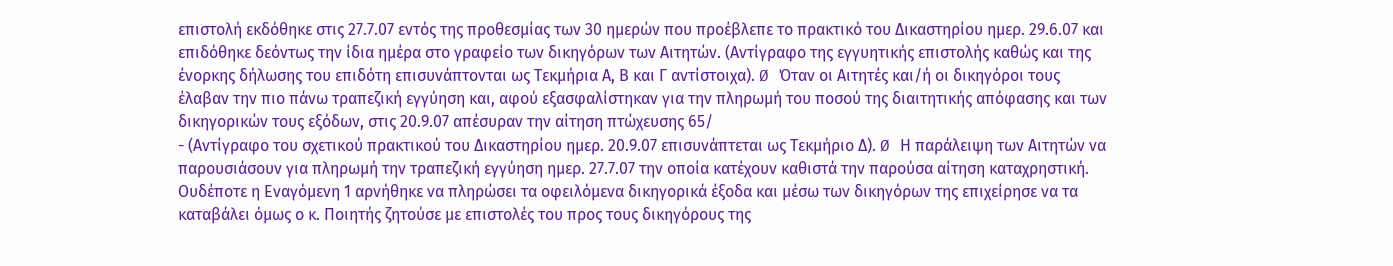επιστολή εκδόθηκε στις 27.7.07 εντός της προθεσμίας των 30 ημερών που προέβλεπε το πρακτικό του Δικαστηρίου ημερ. 29.6.07 και επιδόθηκε δεόντως την ίδια ημέρα στο γραφείο των δικηγόρων των Αιτητών. (Αντίγραφο της εγγυητικής επιστολής καθώς και της ένορκης δήλωσης του επιδότη επισυνάπτονται ως Τεκμήρια Α, Β και Γ αντίστοιχα). Ø Όταν οι Αιτητές και/ή οι δικηγόροι τους έλαβαν την πιο πάνω τραπεζική εγγύηση και, αφού εξασφαλίστηκαν για την πληρωμή του ποσού της διαιτητικής απόφασης και των δικηγορικών τους εξόδων, στις 20.9.07 απέσυραν την αίτηση πτώχευσης 65/
- (Αντίγραφο του σχετικού πρακτικού του Δικαστηρίου ημερ. 20.9.07 επισυνάπτεται ως Τεκμήριο Δ). Ø Η παράλειψη των Αιτητών να παρουσιάσουν για πληρωμή την τραπεζική εγγύηση ημερ. 27.7.07 την οποία κατέχουν καθιστά την παρούσα αίτηση καταχρηστική. Ουδέποτε η Εναγόμενη 1 αρνήθηκε να πληρώσει τα οφειλόμενα δικηγορικά έξοδα και μέσω των δικηγόρων της επιχείρησε να τα καταβάλει όμως ο κ. Ποιητής ζητούσε με επιστολές του προς τους δικηγόρους της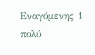Εναγόμενης 1 πολύ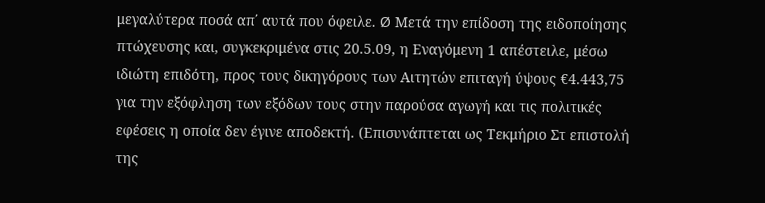μεγαλύτερα ποσά απ΄ αυτά που όφειλε. Ø Μετά την επίδοση της ειδοποίησης πτώχευσης και, συγκεκριμένα στις 20.5.09, η Εναγόμενη 1 απέστειλε, μέσω ιδιώτη επιδότη, προς τους δικηγόρους των Αιτητών επιταγή ύψους €4.443,75 για την εξόφληση των εξόδων τους στην παρούσα αγωγή και τις πολιτικές εφέσεις η οποία δεν έγινε αποδεκτή. (Επισυνάπτεται ως Τεκμήριο Στ επιστολή της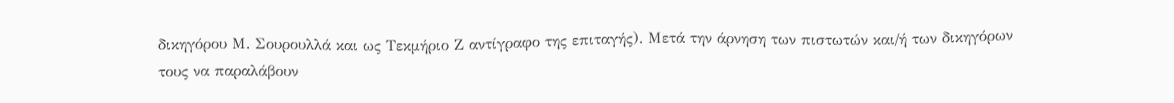δικηγόρου Μ. Σουρουλλά και ως Τεκμήριο Ζ αντίγραφο της επιταγής). Μετά την άρνηση των πιστωτών και/ή των δικηγόρων τους να παραλάβουν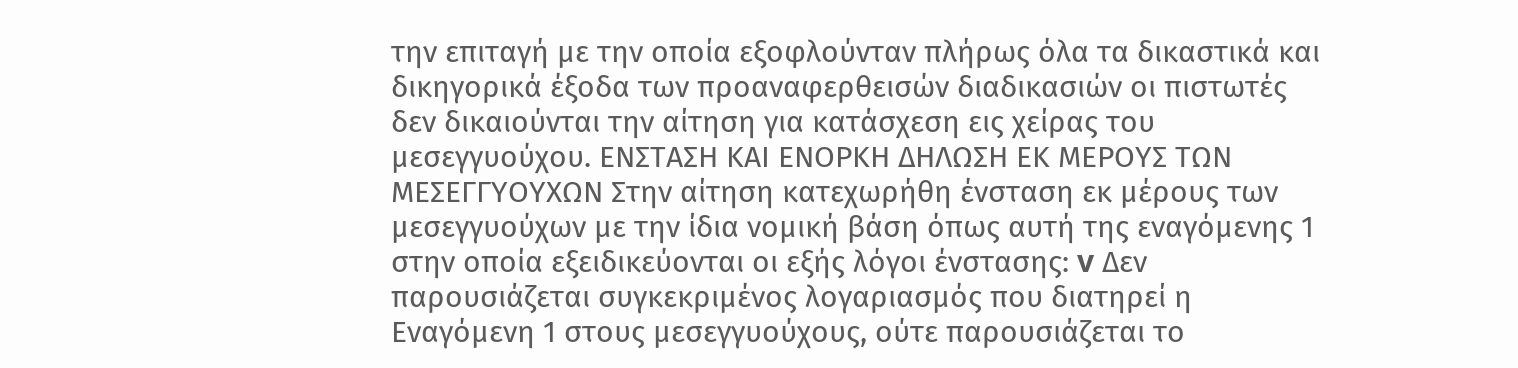την επιταγή με την οποία εξοφλούνταν πλήρως όλα τα δικαστικά και δικηγορικά έξοδα των προαναφερθεισών διαδικασιών οι πιστωτές δεν δικαιούνται την αίτηση για κατάσχεση εις χείρας του μεσεγγυούχου. ΕΝΣΤΑΣΗ ΚΑΙ ΕΝΟΡΚΗ ΔΗΛΩΣΗ ΕΚ ΜΕΡΟΥΣ ΤΩΝ ΜΕΣΕΓΓΥΟΥΧΩΝ Στην αίτηση κατεχωρήθη ένσταση εκ μέρους των μεσεγγυούχων με την ίδια νομική βάση όπως αυτή της εναγόμενης 1 στην οποία εξειδικεύονται οι εξής λόγοι ένστασης: v Δεν παρουσιάζεται συγκεκριμένος λογαριασμός που διατηρεί η Εναγόμενη 1 στους μεσεγγυούχους, ούτε παρουσιάζεται το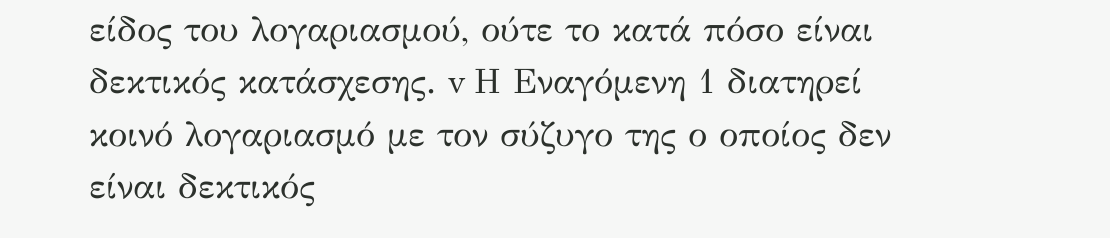είδος του λογαριασμού, ούτε το κατά πόσο είναι δεκτικός κατάσχεσης. v Η Εναγόμενη 1 διατηρεί κοινό λογαριασμό με τον σύζυγο της ο οποίος δεν είναι δεκτικός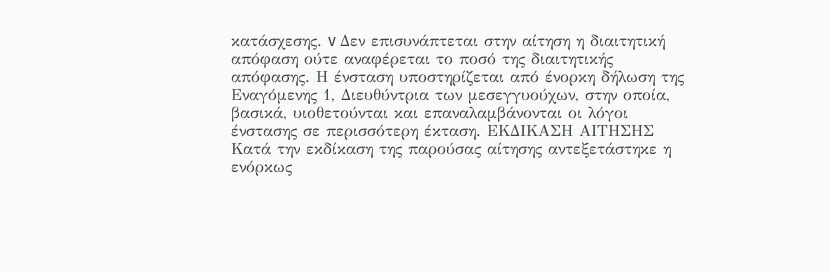κατάσχεσης. v Δεν επισυνάπτεται στην αίτηση η διαιτητική απόφαση ούτε αναφέρεται το ποσό της διαιτητικής απόφασης. Η ένσταση υποστηρίζεται από ένορκη δήλωση της Εναγόμενης 1, Διευθύντρια των μεσεγγυούχων, στην οποία, βασικά, υιοθετούνται και επαναλαμβάνονται οι λόγοι ένστασης σε περισσότερη έκταση. ΕΚΔΙΚΑΣΗ ΑΙΤΗΣΗΣ Κατά την εκδίκαση της παρούσας αίτησης αντεξετάστηκε η ενόρκως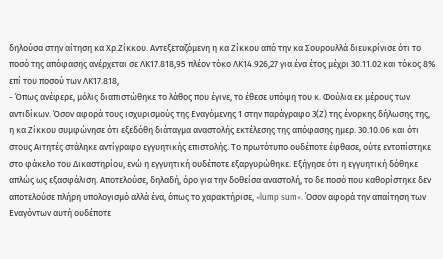δηλούσα στην αίτηση κα Χρ.Ζίκκου. Αντεξεταζόμενη η κα Ζίκκου από την κα Σουρουλλά διευκρίνισε ότι το ποσό της απόφασης ανέρχεται σε ΛΚ17.818,95 πλέον τόκο ΛΚ14.926,27 για ένα έτος μέχρι 30.11.02 και τόκος 8% επί του ποσού των ΛΚ17.818,
- Όπως ανέφερε, μόλις διαπιστώθηκε το λάθος που έγινε, το έθεσε υπόψη του κ. Φούλια εκ μέρους των αντιδίκων. Όσον αφορά τους ισχυρισμούς της Εναγόμενης 1 στην παράγραφο 3(Ζ) της ένορκης δήλωσης της, η κα Ζίκκου συμφώνησε ότι εξεδόθη διάταγμα αναστολής εκτέλεσης της απόφασης ημερ. 30.10.06 και ότι στους Αιτητές στάληκε αντίγραφο εγγυητικής επιστολής. Το πρωτότυπο ουδέποτε έφθασε, ούτε εντοπίστηκε στο φάκελο του Δικαστηρίου, ενώ η εγγυητική ουδέποτε εξαργυρώθηκε. Εξήγησε ότι η εγγυητική δόθηκε απλώς ως εξασφάλιση. Αποτελούσε, δηλαδή, όρο για την δοθείσα αναστολή, το δε ποσό που καθορίστηκε δεν αποτελούσε πλήρη υπολογισμό αλλά ένα, όπως το χαρακτήρισε, «lump sum». ΄Οσον αφορά την απαίτηση των Εναγόντων αυτή ουδέποτε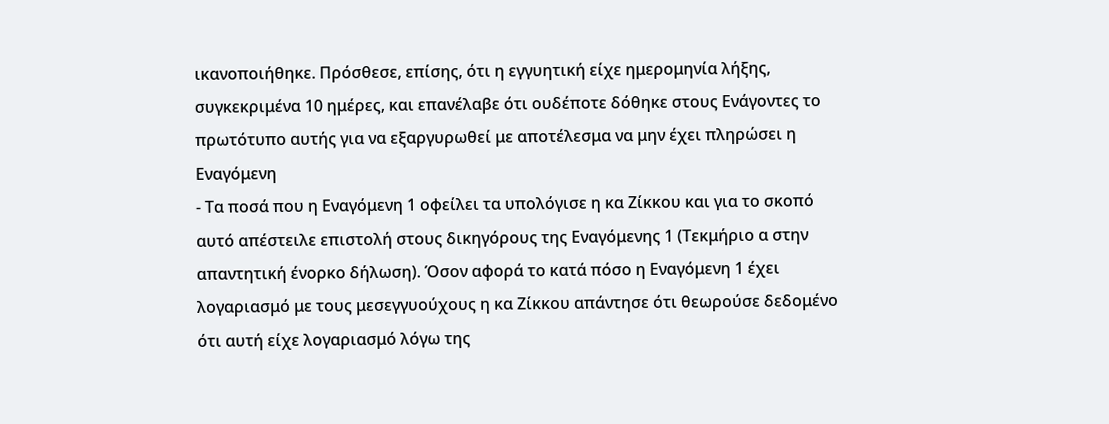ικανοποιήθηκε. Πρόσθεσε, επίσης, ότι η εγγυητική είχε ημερομηνία λήξης, συγκεκριμένα 10 ημέρες, και επανέλαβε ότι ουδέποτε δόθηκε στους Ενάγοντες το πρωτότυπο αυτής για να εξαργυρωθεί με αποτέλεσμα να μην έχει πληρώσει η Εναγόμενη
- Τα ποσά που η Εναγόμενη 1 οφείλει τα υπολόγισε η κα Ζίκκου και για το σκοπό αυτό απέστειλε επιστολή στους δικηγόρους της Εναγόμενης 1 (Τεκμήριο α στην απαντητική ένορκο δήλωση). Όσον αφορά το κατά πόσο η Εναγόμενη 1 έχει λογαριασμό με τους μεσεγγυούχους η κα Ζίκκου απάντησε ότι θεωρούσε δεδομένο ότι αυτή είχε λογαριασμό λόγω της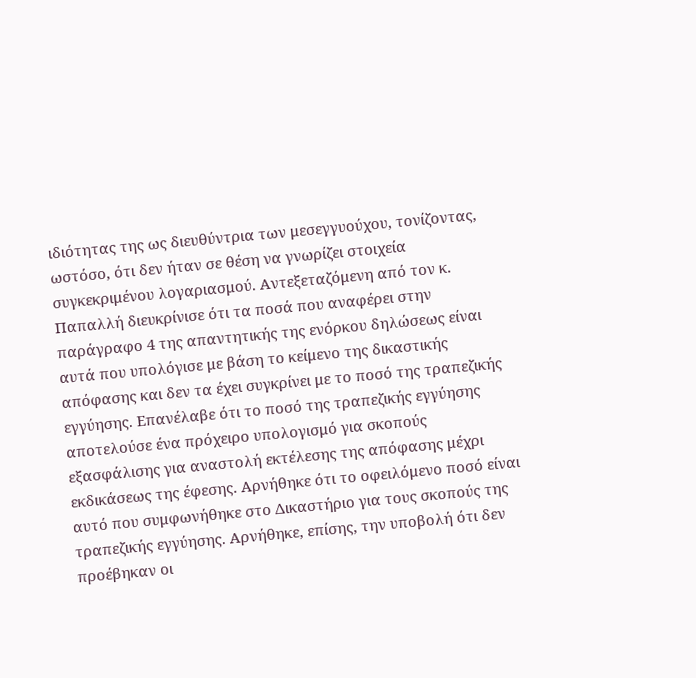ιδιότητας της ως διευθύντρια των μεσεγγυούχου, τονίζοντας, ωστόσο, ότι δεν ήταν σε θέση να γνωρίζει στοιχεία συγκεκριμένου λογαριασμού. Αντεξεταζόμενη από τον κ. Παπαλλή διευκρίνισε ότι τα ποσά που αναφέρει στην παράγραφο 4 της απαντητικής της ενόρκου δηλώσεως είναι αυτά που υπολόγισε με βάση το κείμενο της δικαστικής απόφασης και δεν τα έχει συγκρίνει με το ποσό της τραπεζικής εγγύησης. Επανέλαβε ότι το ποσό της τραπεζικής εγγύησης αποτελούσε ένα πρόχειρο υπολογισμό για σκοπούς εξασφάλισης για αναστολή εκτέλεσης της απόφασης μέχρι εκδικάσεως της έφεσης. Αρνήθηκε ότι το οφειλόμενο ποσό είναι αυτό που συμφωνήθηκε στο Δικαστήριο για τους σκοπούς της τραπεζικής εγγύησης. Αρνήθηκε, επίσης, την υποβολή ότι δεν προέβηκαν οι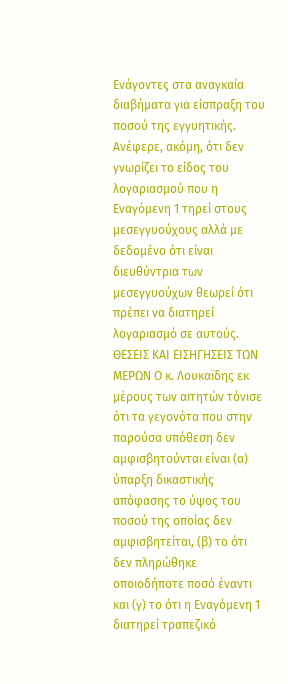Ενάγοντες στα αναγκαία διαβήματα για είσπραξη του ποσού της εγγυητικής. Ανέφερε, ακόμη, ότι δεν γνωρίζει το είδος του λογαριασμού που η Εναγόμενη 1 τηρεί στους μεσεγγυούχους αλλά με δεδομένο ότι είναι διευθύντρια των μεσεγγυούχων θεωρεί ότι πρέπει να διατηρεί λογαριασμό σε αυτούς. ΘΕΣΕΙΣ ΚΑΙ ΕΙΣΗΓΗΣΕΙΣ ΤΩΝ ΜΕΡΩΝ Ο κ. Λουκαϊδης εκ μέρους των αιτητών τόνισε ότι τα γεγονότα που στην παρούσα υπόθεση δεν αμφισβητούνται είναι (α) ύπαρξη δικαστικής απόφασης το ύψος του ποσού της οποίας δεν αμφισβητείται, (β) το ότι δεν πληρώθηκε οποιοδήποτε ποσό έναντι και (γ) το ότι η Εναγόμενη 1 διατηρεί τραπεζικό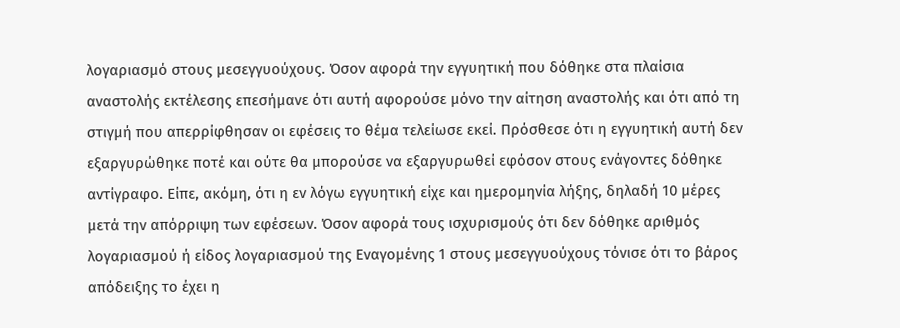λογαριασμό στους μεσεγγυούχους. Όσον αφορά την εγγυητική που δόθηκε στα πλαίσια αναστολής εκτέλεσης επεσήμανε ότι αυτή αφορούσε μόνο την αίτηση αναστολής και ότι από τη στιγμή που απερρίφθησαν οι εφέσεις το θέμα τελείωσε εκεί. Πρόσθεσε ότι η εγγυητική αυτή δεν εξαργυρώθηκε ποτέ και ούτε θα μπορούσε να εξαργυρωθεί εφόσον στους ενάγοντες δόθηκε αντίγραφο. Είπε, ακόμη, ότι η εν λόγω εγγυητική είχε και ημερομηνία λήξης, δηλαδή 10 μέρες μετά την απόρριψη των εφέσεων. Όσον αφορά τους ισχυρισμούς ότι δεν δόθηκε αριθμός λογαριασμού ή είδος λογαριασμού της Εναγομένης 1 στους μεσεγγυούχους τόνισε ότι το βάρος απόδειξης το έχει η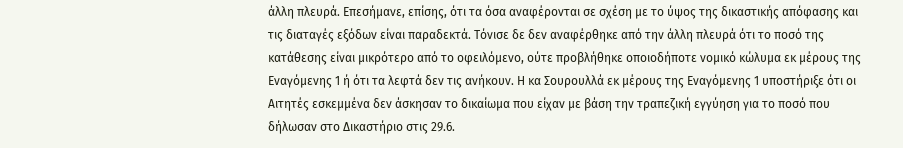άλλη πλευρά. Επεσήμανε, επίσης, ότι τα όσα αναφέρονται σε σχέση με το ύψος της δικαστικής απόφασης και τις διαταγές εξόδων είναι παραδεκτά. Τόνισε δε δεν αναφέρθηκε από την άλλη πλευρά ότι το ποσό της κατάθεσης είναι μικρότερο από το οφειλόμενο, ούτε προβλήθηκε οποιοδήποτε νομικό κώλυμα εκ μέρους της Εναγόμενης 1 ή ότι τα λεφτά δεν τις ανήκουν. Η κα Σουρουλλά εκ μέρους της Εναγόμενης 1 υποστήριξε ότι οι Αιτητές εσκεμμένα δεν άσκησαν το δικαίωμα που είχαν με βάση την τραπεζική εγγύηση για το ποσό που δήλωσαν στο Δικαστήριο στις 29.6.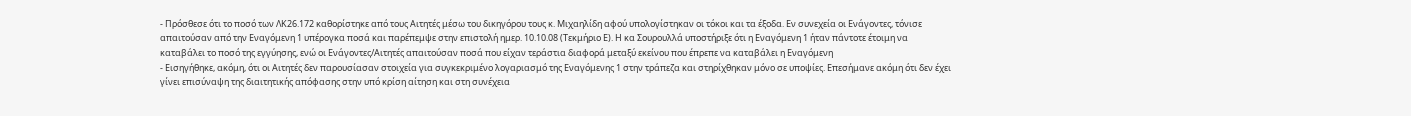- Πρόσθεσε ότι το ποσό των ΛΚ26.172 καθορίστηκε από τους Αιτητές μέσω του δικηγόρου τους κ. Μιχαηλίδη αφού υπολογίστηκαν οι τόκοι και τα έξοδα. Εν συνεχεία οι Ενάγοντες, τόνισε απαιτούσαν από την Εναγόμενη 1 υπέρογκα ποσά και παρέπεμψε στην επιστολή ημερ. 10.10.08 (Τεκμήριο Ε). Η κα Σουρουλλά υποστήριξε ότι η Εναγόμενη 1 ήταν πάντοτε έτοιμη να καταβάλει το ποσό της εγγύησης, ενώ οι Ενάγοντες/Αιτητές απαιτούσαν ποσά που είχαν τεράστια διαφορά μεταξύ εκείνου που έπρεπε να καταβάλει η Εναγόμενη
- Εισηγήθηκε, ακόμη, ότι οι Αιτητές δεν παρουσίασαν στοιχεία για συγκεκριμένο λογαριασμό της Εναγόμενης 1 στην τράπεζα και στηρίχθηκαν μόνο σε υποψίες. Επεσήμανε ακόμη ότι δεν έχει γίνει επισύναψη της διαιτητικής απόφασης στην υπό κρίση αίτηση και στη συνέχεια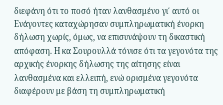διεφάνη ότι το ποσό ήταν λανθασμένο γι΄ αυτό οι Ενάγοντες καταχώρησαν συμπληρωματική ένορκη δήλωση χωρίς, όμως, να επισυνάψουν τη δικαστική απόφαση. Η κα Σουρουλλά τόνισε ότι τα γεγονότα της αρχικής ένορκης δήλωσης της αίτησης είναι λανθασμένα και ελλειπή, ενώ ορισμένα γεγονότα διαφέρουν με βάση τη συμπληρωματική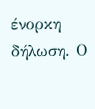ένορκη δήλωση. Ο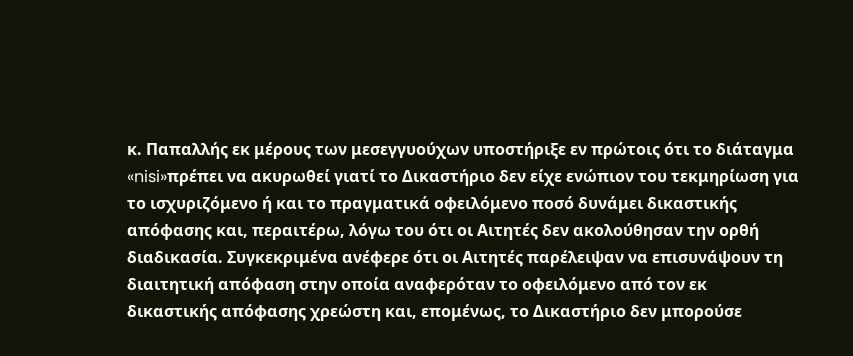κ. Παπαλλής εκ μέρους των μεσεγγυούχων υποστήριξε εν πρώτοις ότι το διάταγμα «nisi»πρέπει να ακυρωθεί γιατί το Δικαστήριο δεν είχε ενώπιον του τεκμηρίωση για το ισχυριζόμενο ή και το πραγματικά οφειλόμενο ποσό δυνάμει δικαστικής απόφασης και, περαιτέρω, λόγω του ότι οι Αιτητές δεν ακολούθησαν την ορθή διαδικασία. Συγκεκριμένα ανέφερε ότι οι Αιτητές παρέλειψαν να επισυνάψουν τη διαιτητική απόφαση στην οποία αναφερόταν το οφειλόμενο από τον εκ δικαστικής απόφασης χρεώστη και, επομένως, το Δικαστήριο δεν μπορούσε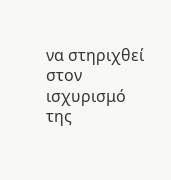να στηριχθεί στον ισχυρισμό της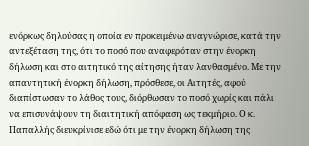ενόρκως δηλούσας η οποία εν προκειμένω αναγνώρισε, κατά την αντεξέταση της, ότι το ποσό που αναφερόταν στην ένορκη δήλωση και στο αιτητικό της αίτησης ήταν λανθασμένο. Με την απαντητική ένορκη δήλωση, πρόσθεσε, οι Αιτητές, αφού διαπίστωσαν το λάθος τους, διόρθωσαν το ποσό χωρίς και πάλι να επισυνάψουν τη διαιτητική απόφαση ως τεκμήριο. Ο κ. Παπαλλής διευκρίνισε εδώ ότι με την ένορκη δήλωση της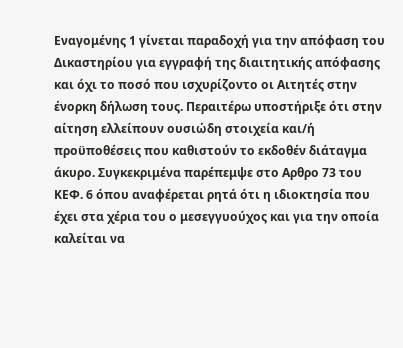Εναγομένης 1 γίνεται παραδοχή για την απόφαση του Δικαστηρίου για εγγραφή της διαιτητικής απόφασης και όχι το ποσό που ισχυρίζοντο οι Αιτητές στην ένορκη δήλωση τους. Περαιτέρω υποστήριξε ότι στην αίτηση ελλείπουν ουσιώδη στοιχεία και/ή προϋποθέσεις που καθιστούν το εκδοθέν διάταγμα άκυρο. Συγκεκριμένα παρέπεμψε στο Αρθρο 73 του ΚΕΦ. 6 όπου αναφέρεται ρητά ότι η ιδιοκτησία που έχει στα χέρια του ο μεσεγγυούχος και για την οποία καλείται να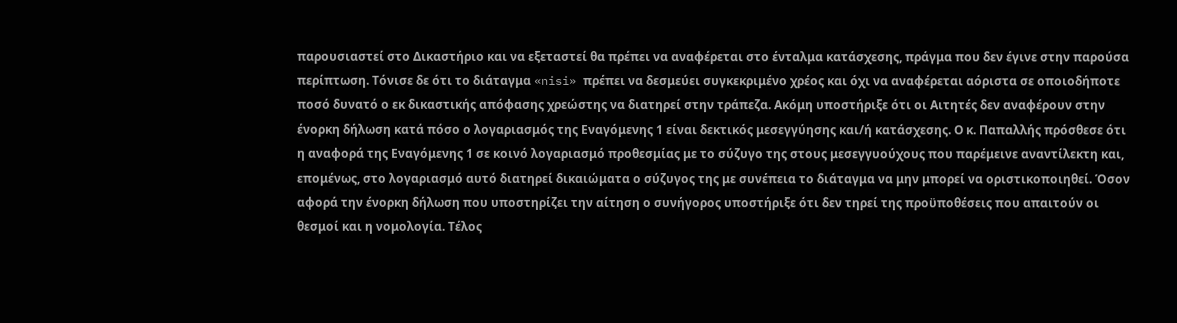παρουσιαστεί στο Δικαστήριο και να εξεταστεί θα πρέπει να αναφέρεται στο ένταλμα κατάσχεσης, πράγμα που δεν έγινε στην παρούσα περίπτωση. Τόνισε δε ότι το διάταγμα «nisi» πρέπει να δεσμεύει συγκεκριμένο χρέος και όχι να αναφέρεται αόριστα σε οποιοδήποτε ποσό δυνατό ο εκ δικαστικής απόφασης χρεώστης να διατηρεί στην τράπεζα. Ακόμη υποστήριξε ότι οι Αιτητές δεν αναφέρουν στην ένορκη δήλωση κατά πόσο ο λογαριασμός της Εναγόμενης 1 είναι δεκτικός μεσεγγύησης και/ή κατάσχεσης. Ο κ. Παπαλλής πρόσθεσε ότι η αναφορά της Εναγόμενης 1 σε κοινό λογαριασμό προθεσμίας με το σύζυγο της στους μεσεγγυούχους που παρέμεινε αναντίλεκτη και, επομένως, στο λογαριασμό αυτό διατηρεί δικαιώματα ο σύζυγος της με συνέπεια το διάταγμα να μην μπορεί να οριστικοποιηθεί. Όσον αφορά την ένορκη δήλωση που υποστηρίζει την αίτηση ο συνήγορος υποστήριξε ότι δεν τηρεί της προϋποθέσεις που απαιτούν οι θεσμοί και η νομολογία. Τέλος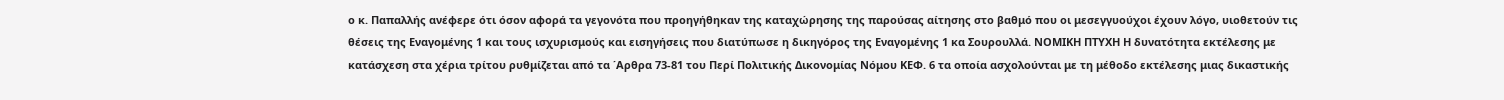ο κ. Παπαλλής ανέφερε ότι όσον αφορά τα γεγονότα που προηγήθηκαν της καταχώρησης της παρούσας αίτησης στο βαθμό που οι μεσεγγυούχοι έχουν λόγο, υιοθετούν τις θέσεις της Εναγομένης 1 και τους ισχυρισμούς και εισηγήσεις που διατύπωσε η δικηγόρος της Εναγομένης 1 κα Σουρουλλά. ΝΟΜΙΚΗ ΠΤΥΧΗ Η δυνατότητα εκτέλεσης με κατάσχεση στα χέρια τρίτου ρυθμίζεται από τα ΄Αρθρα 73-81 του Περί Πολιτικής Δικονομίας Νόμου ΚΕΦ. 6 τα οποία ασχολούνται με τη μέθοδο εκτέλεσης μιας δικαστικής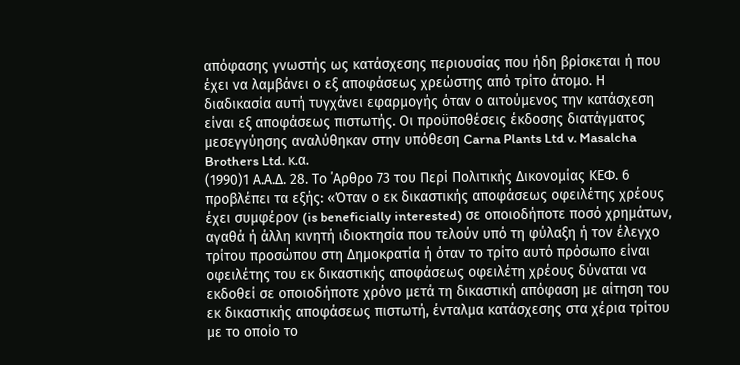απόφασης γνωστής ως κατάσχεσης περιουσίας που ήδη βρίσκεται ή που έχει να λαμβάνει ο εξ αποφάσεως χρεώστης από τρίτο άτομο. Η διαδικασία αυτή τυγχάνει εφαρμογής όταν ο αιτούμενος την κατάσχεση είναι εξ αποφάσεως πιστωτής. Οι προϋποθέσεις έκδοσης διατάγματος μεσεγγύησης αναλύθηκαν στην υπόθεση Carna Plants Ltd v. Masalcha Brothers Ltd. κ.α.
(1990)1 Α.Α.Δ. 28. Το ΄Αρθρο 73 του Περί Πολιτικής Δικονομίας ΚΕΦ. 6 προβλέπει τα εξής: «Όταν ο εκ δικαστικής αποφάσεως οφειλέτης χρέους έχει συμφέρον (is beneficially interested) σε οποιοδήποτε ποσό χρημάτων, αγαθά ή άλλη κινητή ιδιοκτησία που τελούν υπό τη φύλαξη ή τον έλεγχο τρίτου προσώπου στη Δημοκρατία ή όταν το τρίτο αυτό πρόσωπο είναι οφειλέτης του εκ δικαστικής αποφάσεως οφειλέτη χρέους δύναται να εκδοθεί σε οποιοδήποτε χρόνο μετά τη δικαστική απόφαση με αίτηση του εκ δικαστικής αποφάσεως πιστωτή, ένταλμα κατάσχεσης στα χέρια τρίτου με το οποίο το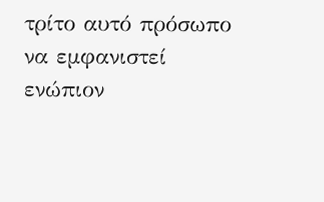τρίτο αυτό πρόσωπο να εμφανιστεί ενώπιον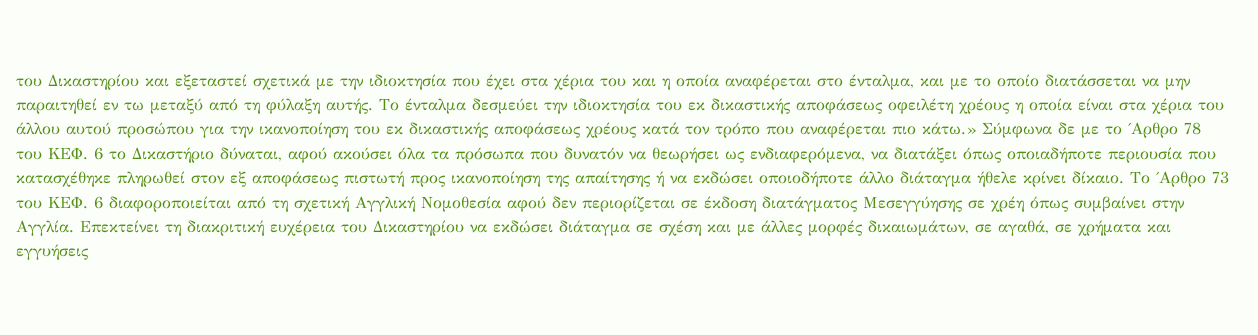του Δικαστηρίου και εξεταστεί σχετικά με την ιδιοκτησία που έχει στα χέρια του και η οποία αναφέρεται στο ένταλμα, και με το οποίο διατάσσεται να μην παραιτηθεί εν τω μεταξύ από τη φύλαξη αυτής. Το ένταλμα δεσμεύει την ιδιοκτησία του εκ δικαστικής αποφάσεως οφειλέτη χρέους η οποία είναι στα χέρια του άλλου αυτού προσώπου για την ικανοποίηση του εκ δικαστικής αποφάσεως χρέους κατά τον τρόπο που αναφέρεται πιο κάτω.» Σύμφωνα δε με το ΄Αρθρο 78 του ΚΕΦ. 6 το Δικαστήριο δύναται, αφού ακούσει όλα τα πρόσωπα που δυνατόν να θεωρήσει ως ενδιαφερόμενα, να διατάξει όπως οποιαδήποτε περιουσία που κατασχέθηκε πληρωθεί στον εξ αποφάσεως πιστωτή προς ικανοποίηση της απαίτησης ή να εκδώσει οποιοδήποτε άλλο διάταγμα ήθελε κρίνει δίκαιο. Το ΄Αρθρο 73 του ΚΕΦ. 6 διαφοροποιείται από τη σχετική Αγγλική Νομοθεσία αφού δεν περιορίζεται σε έκδοση διατάγματος Μεσεγγύησης σε χρέη όπως συμβαίνει στην Αγγλία. Επεκτείνει τη διακριτική ευχέρεια του Δικαστηρίου να εκδώσει διάταγμα σε σχέση και με άλλες μορφές δικαιωμάτων, σε αγαθά, σε χρήματα και εγγυήσεις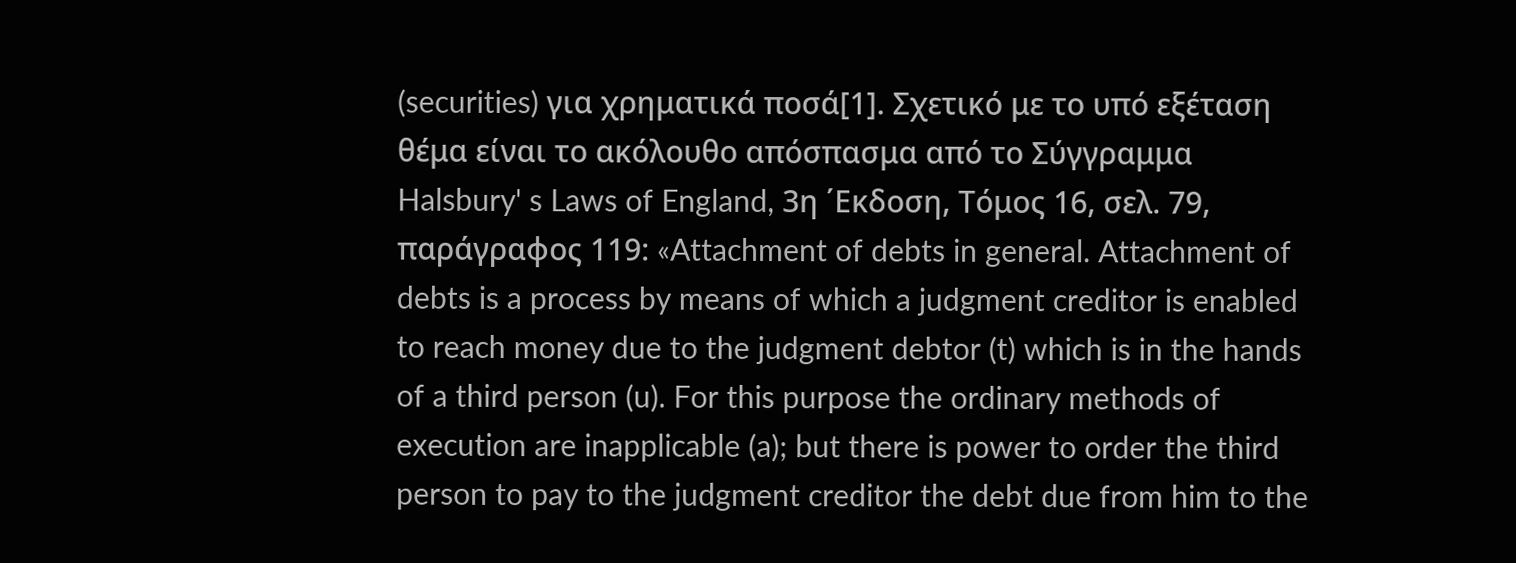(securities) για χρηματικά ποσά[1]. Σχετικό με το υπό εξέταση θέμα είναι το ακόλουθο απόσπασμα από το Σύγγραμμα Halsbury' s Laws of England, 3η ΄Εκδοση, Τόμος 16, σελ. 79, παράγραφος 119: «Attachment of debts in general. Attachment of debts is a process by means of which a judgment creditor is enabled to reach money due to the judgment debtor (t) which is in the hands of a third person (u). For this purpose the ordinary methods of execution are inapplicable (a); but there is power to order the third person to pay to the judgment creditor the debt due from him to the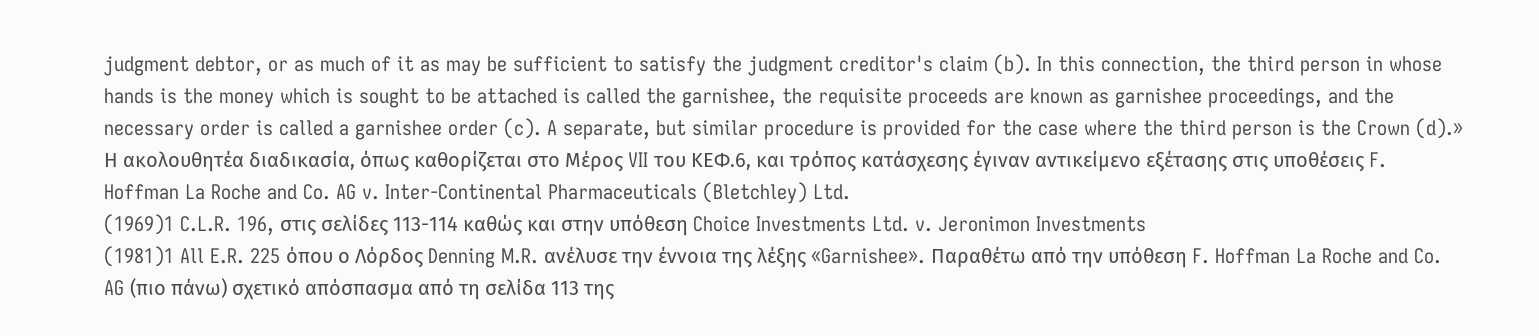judgment debtor, or as much of it as may be sufficient to satisfy the judgment creditor's claim (b). In this connection, the third person in whose hands is the money which is sought to be attached is called the garnishee, the requisite proceeds are known as garnishee proceedings, and the necessary order is called a garnishee order (c). A separate, but similar procedure is provided for the case where the third person is the Crown (d).» Η ακολουθητέα διαδικασία, όπως καθορίζεται στο Μέρος VII του ΚΕΦ.6, και τρόπος κατάσχεσης έγιναν αντικείμενο εξέτασης στις υποθέσεις F. Hoffman La Roche and Co. AG v. Inter-Continental Pharmaceuticals (Bletchley) Ltd.
(1969)1 C.L.R. 196, στις σελίδες 113-114 καθώς και στην υπόθεση Choice Investments Ltd. v. Jeronimon Investments
(1981)1 All E.R. 225 όπου ο Λόρδος Denning M.R. ανέλυσε την έννοια της λέξης «Garnishee». Παραθέτω από την υπόθεση F. Hoffman La Roche and Co. AG (πιο πάνω) σχετικό απόσπασμα από τη σελίδα 113 της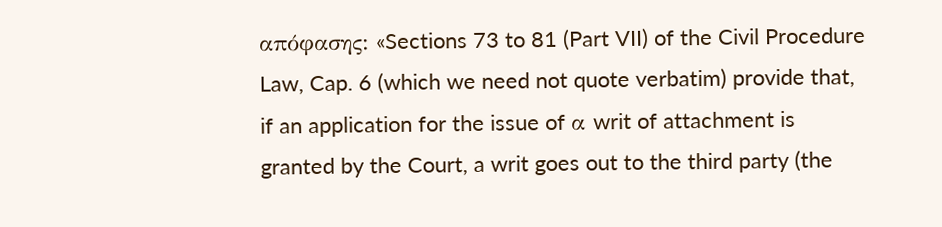απόφασης: «Sections 73 to 81 (Part VII) of the Civil Procedure Law, Cap. 6 (which we need not quote verbatim) provide that, if an application for the issue of α writ of attachment is granted by the Court, a writ goes out to the third party (the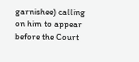garnishee) calling on him to appear before the Court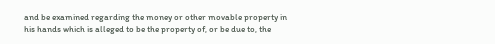and be examined regarding the money or other movable property in his hands which is alleged to be the property of, or be due to, the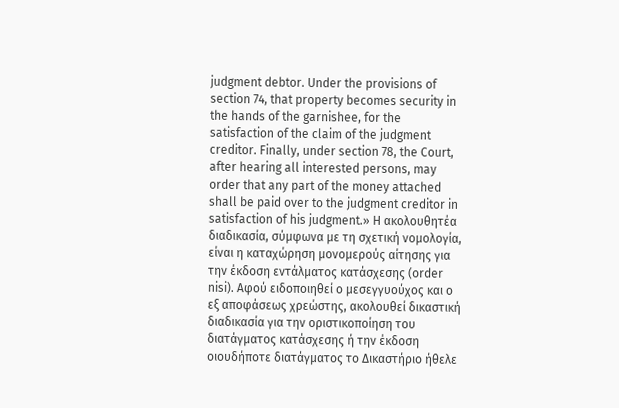judgment debtor. Under the provisions of section 74, that property becomes security in the hands of the garnishee, for the satisfaction of the claim of the judgment creditor. Finally, under section 78, the Court, after hearing all interested persons, may order that any part of the money attached shall be paid over to the judgment creditor in satisfaction of his judgment.» Η ακολουθητέα διαδικασία, σύμφωνα με τη σχετική νομολογία, είναι η καταχώρηση μονομερούς αίτησης για την έκδοση εντάλματος κατάσχεσης (order nisi). Aφού ειδοποιηθεί ο μεσεγγυούχος και ο εξ αποφάσεως χρεώστης, ακολουθεί δικαστική διαδικασία για την οριστικοποίηση του διατάγματος κατάσχεσης ή την έκδοση οιουδήποτε διατάγματος το Δικαστήριο ήθελε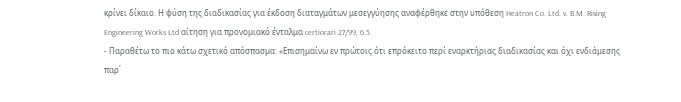κρίνει δίκαιο. Η φύση της διαδικασίας για έκδοση διαταγμάτων μεσεγγύησης αναφέρθηκε στην υπόθεση Heatron Co. Ltd. v. B.M. Rising Engineering Works Ltd αίτηση για προνομιακό ένταλμα certiorari 27/99, 6.5.
- Παραθέτω το πιο κάτω σχετικό απόσπασμα: «Επισημαίνω εν πρώτοις ότι επρόκειτο περί εναρκτήριας διαδικασίας και όχι ενδιάμεσης παρ΄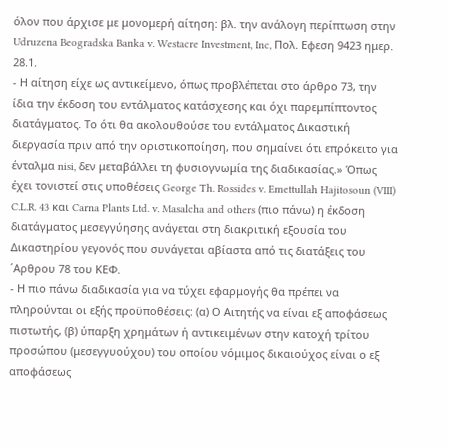όλον που άρχισε με μονομερή αίτηση: βλ. την ανάλογη περίπτωση στην Udruzena Beogradska Banka v. Westacre Investment, Inc, Πολ. Εφεση 9423 ημερ. 28.1.
- Η αίτηση είχε ως αντικείμενο, όπως προβλέπεται στο άρθρο 73, την ίδια την έκδοση του εντάλματος κατάσχεσης και όχι παρεμπίπτοντος διατάγματος. Το ότι θα ακολουθούσε του εντάλματος Δικαστική διεργασία πριν από την οριστικοποίηση, που σημαίνει ότι επρόκειτο για ένταλμα nisi, δεν μεταβάλλει τη φυσιογνωμία της διαδικασίας.» Όπως έχει τονιστεί στις υποθέσεις George Th. Rossides v. Emettullah Hajitosoun (VIII) C.L.R. 43 και Carna Plants Ltd. v. Masalcha and others (πιο πάνω) η έκδοση διατάγματος μεσεγγύησης ανάγεται στη διακριτική εξουσία του Δικαστηρίου γεγονός που συνάγεται αβίαστα από τις διατάξεις του ΄Αρθρου 78 του ΚΕΦ.
- Η πιο πάνω διαδικασία για να τύχει εφαρμογής θα πρέπει να πληρούνται οι εξής προϋποθέσεις: (α) Ο Αιτητής να είναι εξ αποφάσεως πιστωτής, (β) ύπαρξη χρημάτων ή αντικειμένων στην κατοχή τρίτου προσώπου (μεσεγγυούχου) του οποίου νόμιμος δικαιούχος είναι ο εξ αποφάσεως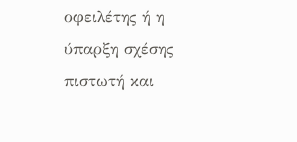οφειλέτης ή η ύπαρξη σχέσης πιστωτή και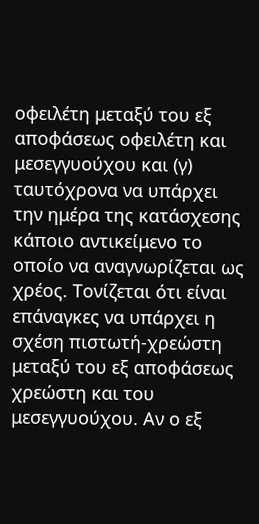οφειλέτη μεταξύ του εξ αποφάσεως οφειλέτη και μεσεγγυούχου και (γ) ταυτόχρονα να υπάρχει την ημέρα της κατάσχεσης κάποιο αντικείμενο το οποίο να αναγνωρίζεται ως χρέος. Τονίζεται ότι είναι επάναγκες να υπάρχει η σχέση πιστωτή-χρεώστη μεταξύ του εξ αποφάσεως χρεώστη και του μεσεγγυούχου. Αν ο εξ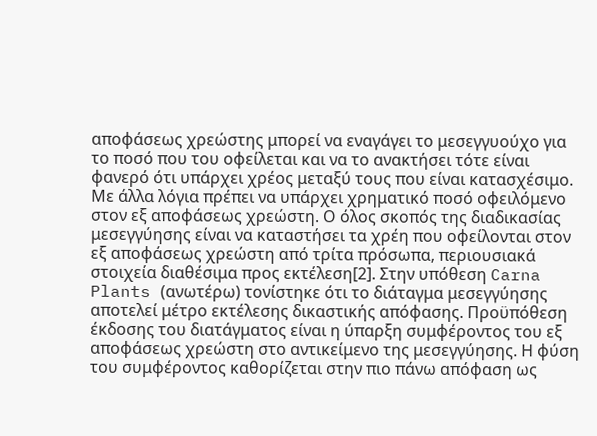αποφάσεως χρεώστης μπορεί να εναγάγει το μεσεγγυούχο για το ποσό που του οφείλεται και να το ανακτήσει τότε είναι φανερό ότι υπάρχει χρέος μεταξύ τους που είναι κατασχέσιμο. Με άλλα λόγια πρέπει να υπάρχει χρηματικό ποσό οφειλόμενο στον εξ αποφάσεως χρεώστη. Ο όλος σκοπός της διαδικασίας μεσεγγύησης είναι να καταστήσει τα χρέη που οφείλονται στον εξ αποφάσεως χρεώστη από τρίτα πρόσωπα, περιουσιακά στοιχεία διαθέσιμα προς εκτέλεση[2]. Στην υπόθεση Carna Plants (ανωτέρω) τονίστηκε ότι το διάταγμα μεσεγγύησης αποτελεί μέτρο εκτέλεσης δικαστικής απόφασης. Προϋπόθεση έκδοσης του διατάγματος είναι η ύπαρξη συμφέροντος του εξ αποφάσεως χρεώστη στο αντικείμενο της μεσεγγύησης. Η φύση του συμφέροντος καθορίζεται στην πιο πάνω απόφαση ως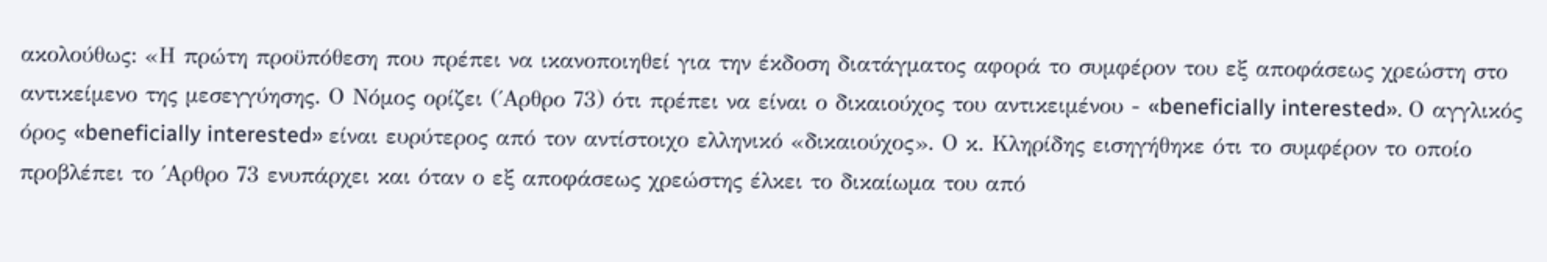ακολούθως: «Η πρώτη προϋπόθεση που πρέπει να ικανοποιηθεί για την έκδοση διατάγματος αφορά το συμφέρον του εξ αποφάσεως χρεώστη στο αντικείμενο της μεσεγγύησης. Ο Νόμος ορίζει (΄Αρθρο 73) ότι πρέπει να είναι ο δικαιούχος του αντικειμένου - «beneficially interested». Ο αγγλικός όρος «beneficially interested» είναι ευρύτερος από τον αντίστοιχο ελληνικό «δικαιούχος». Ο κ. Κληρίδης εισηγήθηκε ότι το συμφέρον το οποίο προβλέπει το ΄Αρθρο 73 ενυπάρχει και όταν ο εξ αποφάσεως χρεώστης έλκει το δικαίωμα του από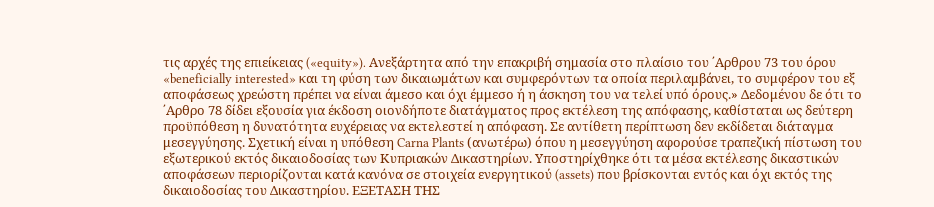τις αρχές της επιείκειας («equity»). Ανεξάρτητα από την επακριβή σημασία στο πλαίσιο του ΄Αρθρου 73 του όρου «beneficially interested» και τη φύση των δικαιωμάτων και συμφερόντων τα οποία περιλαμβάνει, το συμφέρον του εξ αποφάσεως χρεώστη πρέπει να είναι άμεσο και όχι έμμεσο ή η άσκηση του να τελεί υπό όρους.» Δεδομένου δε ότι το ΄Αρθρο 78 δίδει εξουσία για έκδοση οιονδήποτε διατάγματος προς εκτέλεση της απόφασης, καθίσταται ως δεύτερη προϋπόθεση η δυνατότητα ευχέρειας να εκτελεστεί η απόφαση. Σε αντίθετη περίπτωση δεν εκδίδεται διάταγμα μεσεγγύησης. Σχετική είναι η υπόθεση Carna Plants (ανωτέρω) όπου η μεσεγγύηση αφορούσε τραπεζική πίστωση του εξωτερικού εκτός δικαιοδοσίας των Κυπριακών Δικαστηρίων. Υποστηρίχθηκε ότι τα μέσα εκτέλεσης δικαστικών αποφάσεων περιορίζονται κατά κανόνα σε στοιχεία ενεργητικού (assets) που βρίσκονται εντός και όχι εκτός της δικαιοδοσίας του Δικαστηρίου. ΕΞΕΤΑΣΗ ΤΗΣ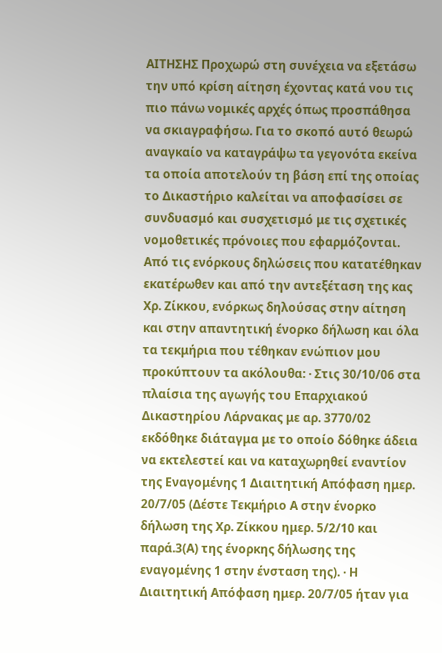ΑΙΤΗΣΗΣ Προχωρώ στη συνέχεια να εξετάσω την υπό κρίση αίτηση έχοντας κατά νου τις πιο πάνω νομικές αρχές όπως προσπάθησα να σκιαγραφήσω. Για το σκοπό αυτό θεωρώ αναγκαίο να καταγράψω τα γεγονότα εκείνα τα οποία αποτελούν τη βάση επί της οποίας το Δικαστήριο καλείται να αποφασίσει σε συνδυασμό και συσχετισμό με τις σχετικές νομοθετικές πρόνοιες που εφαρμόζονται. Από τις ενόρκους δηλώσεις που κατατέθηκαν εκατέρωθεν και από την αντεξέταση της κας Χρ. Ζίκκου, ενόρκως δηλούσας στην αίτηση και στην απαντητική ένορκο δήλωση και όλα τα τεκμήρια που τέθηκαν ενώπιον μου προκύπτουν τα ακόλουθα: · Στις 30/10/06 στα πλαίσια της αγωγής του Επαρχιακού Δικαστηρίου Λάρνακας με αρ. 3770/02 εκδόθηκε διάταγμα με το οποίο δόθηκε άδεια να εκτελεστεί και να καταχωρηθεί εναντίον της Εναγομένης 1 Διαιτητική Απόφαση ημερ. 20/7/05 (Δέστε Τεκμήριο Α στην ένορκο δήλωση της Χρ. Ζίκκου ημερ. 5/2/10 και παρά.3(Α) της ένορκης δήλωσης της εναγομένης 1 στην ένσταση της). · Η Διαιτητική Απόφαση ημερ. 20/7/05 ήταν για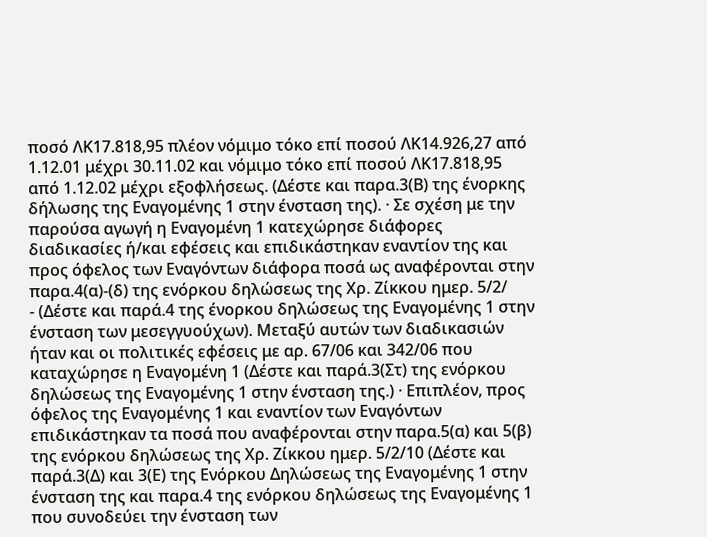ποσό ΛΚ17.818,95 πλέον νόμιμο τόκο επί ποσού ΛΚ14.926,27 από 1.12.01 μέχρι 30.11.02 και νόμιμο τόκο επί ποσού ΛΚ17.818,95 από 1.12.02 μέχρι εξοφλήσεως. (Δέστε και παρα.3(Β) της ένορκης δήλωσης της Εναγομένης 1 στην ένσταση της). · Σε σχέση με την παρούσα αγωγή η Εναγομένη 1 κατεχώρησε διάφορες διαδικασίες ή/και εφέσεις και επιδικάστηκαν εναντίον της και προς όφελος των Εναγόντων διάφορα ποσά ως αναφέρονται στην παρα.4(α)-(δ) της ενόρκου δηλώσεως της Χρ. Ζίκκου ημερ. 5/2/
- (Δέστε και παρά.4 της ένορκου δηλώσεως της Εναγομένης 1 στην ένσταση των μεσεγγυούχων). Μεταξύ αυτών των διαδικασιών ήταν και οι πολιτικές εφέσεις με αρ. 67/06 και 342/06 που καταχώρησε η Εναγομένη 1 (Δέστε και παρά.3(Στ) της ενόρκου δηλώσεως της Εναγομένης 1 στην ένσταση της.) · Επιπλέον, προς όφελος της Εναγομένης 1 και εναντίον των Εναγόντων επιδικάστηκαν τα ποσά που αναφέρονται στην παρα.5(α) και 5(β) της ενόρκου δηλώσεως της Χρ. Ζίκκου ημερ. 5/2/10 (Δέστε και παρά.3(Δ) και 3(Ε) της Ενόρκου Δηλώσεως της Εναγομένης 1 στην ένσταση της και παρα.4 της ενόρκου δηλώσεως της Εναγομένης 1 που συνοδεύει την ένσταση των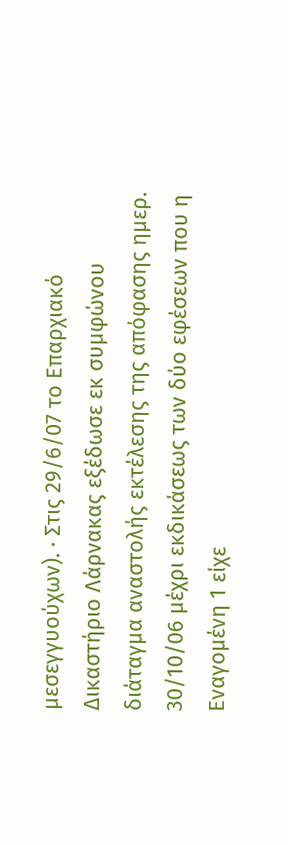μεσεγγυούχων). · Στις 29/6/07 το Επαρχιακό Δικαστήριο Λάρνακας εξέδωσε εκ συμφώνου διάταγμα αναστολής εκτέλεσης της απόφασης ημερ. 30/10/06 μέχρι εκδικάσεως των δύο εφέσεων που η Εναγομένη 1 είχε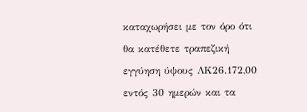καταχωρήσει με τον όρο ότι θα κατέθετε τραπεζική εγγύηση ύψους ΛΚ26.172,00 εντός 30 ημερών και τα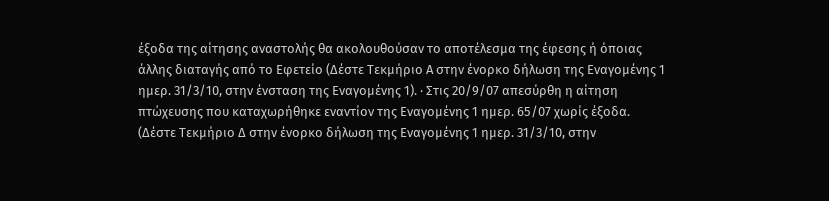έξοδα της αίτησης αναστολής θα ακολουθούσαν το αποτέλεσμα της έφεσης ή όποιας άλλης διαταγής από το Εφετείο (Δέστε Τεκμήριο Α στην ένορκο δήλωση της Εναγομένης 1 ημερ. 31/3/10, στην ένσταση της Εναγομένης 1). · Στις 20/9/07 απεσύρθη η αίτηση πτώχευσης που καταχωρήθηκε εναντίον της Εναγομένης 1 ημερ. 65/07 χωρίς έξοδα. (Δέστε Τεκμήριο Δ στην ένορκο δήλωση της Εναγομένης 1 ημερ. 31/3/10, στην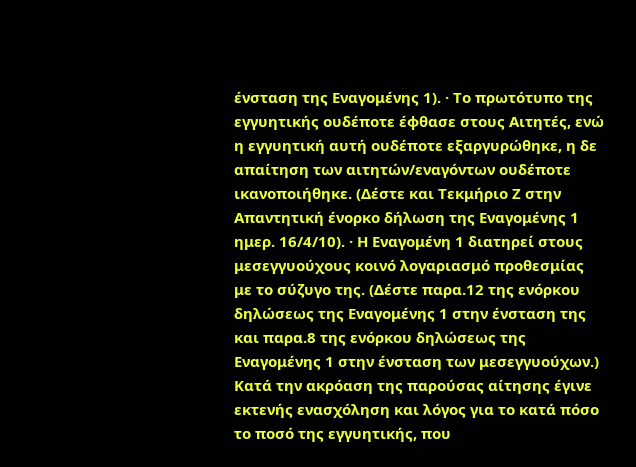ένσταση της Εναγομένης 1). · Το πρωτότυπο της εγγυητικής ουδέποτε έφθασε στους Αιτητές, ενώ η εγγυητική αυτή ουδέποτε εξαργυρώθηκε, η δε απαίτηση των αιτητών/εναγόντων ουδέποτε ικανοποιήθηκε. (Δέστε και Τεκμήριο Ζ στην Απαντητική ένορκο δήλωση της Εναγομένης 1 ημερ. 16/4/10). · Η Εναγομένη 1 διατηρεί στους μεσεγγυούχους κοινό λογαριασμό προθεσμίας με το σύζυγο της. (Δέστε παρα.12 της ενόρκου δηλώσεως της Εναγομένης 1 στην ένσταση της και παρα.8 της ενόρκου δηλώσεως της Εναγομένης 1 στην ένσταση των μεσεγγυούχων.) Κατά την ακρόαση της παρούσας αίτησης έγινε εκτενής ενασχόληση και λόγος για το κατά πόσο το ποσό της εγγυητικής, που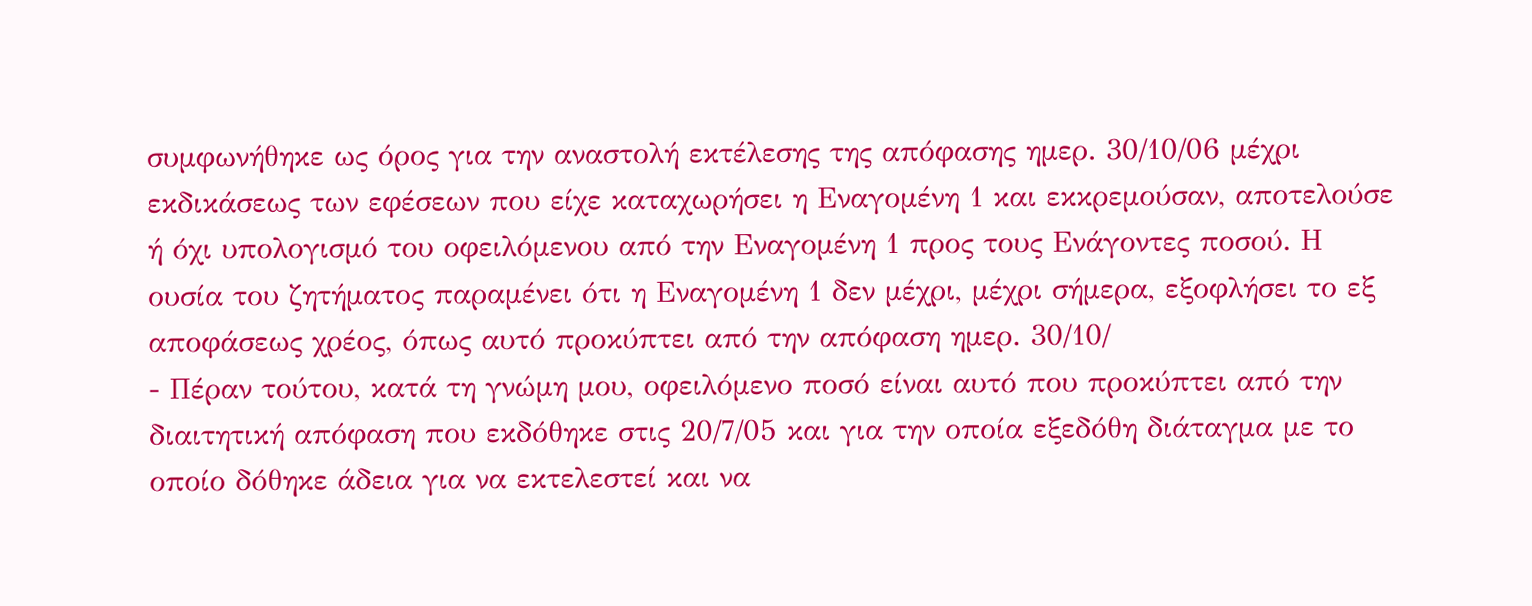συμφωνήθηκε ως όρος για την αναστολή εκτέλεσης της απόφασης ημερ. 30/10/06 μέχρι εκδικάσεως των εφέσεων που είχε καταχωρήσει η Εναγομένη 1 και εκκρεμούσαν, αποτελούσε ή όχι υπολογισμό του οφειλόμενου από την Εναγομένη 1 προς τους Ενάγοντες ποσού. Η ουσία του ζητήματος παραμένει ότι η Εναγομένη 1 δεν μέχρι, μέχρι σήμερα, εξοφλήσει το εξ αποφάσεως χρέος, όπως αυτό προκύπτει από την απόφαση ημερ. 30/10/
- Πέραν τούτου, κατά τη γνώμη μου, οφειλόμενο ποσό είναι αυτό που προκύπτει από την διαιτητική απόφαση που εκδόθηκε στις 20/7/05 και για την οποία εξεδόθη διάταγμα με το οποίο δόθηκε άδεια για να εκτελεστεί και να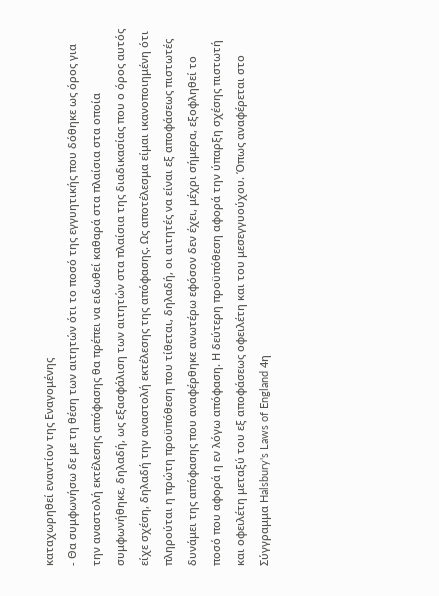καταχωρηθεί εναντίον της Εναγομένης
- Θα συμφωνήσω δε με τη θέση των αιτητών ότι το ποσό της εγγυητικής που δόθηκε ως όρος για την αναστολή εκτέλεσης απόφασης θα πρέπει να ειδωθεί καθαρά στα πλαίσια στα οποία συμφωνήθηκε, δηλαδή, ως εξασφάλιση των αιτητών στα πλαίσια της διαδικασίας που ο όρος αυτός είχε σχέση, δηλαδή την αναστολή εκτέλεσης της απόφασης. Ως αποτέλεσμα είμαι ικανοποιημένη ότι πληρούται η πρώτη προϋπόθεση που τίθεται, δηλαδή, οι αιτητές να είναι εξ αποφάσεως πιστωτές δυνάμει της απόφασης που αναφέρθηκε ανωτέρω εφόσον δεν έχει, μέχρι σήμερα, εξοφληθεί το ποσό που αφορά η εν λόγω απόφαση. Η δεύτερη προϋπόθεση αφορά την ύπαρξη σχέσης πιστωτή και οφειλέτη μεταξύ του εξ αποφάσεως οφειλέτη και του μεσεγγυούχου. Όπως αναφέρεται στο Σύγγραμμα Halsbury's Laws of England 4η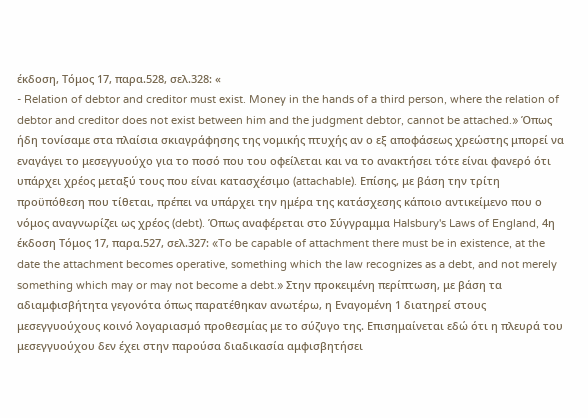έκδοση, Τόμος 17, παρα.528, σελ.328: «
- Relation of debtor and creditor must exist. Money in the hands of a third person, where the relation of debtor and creditor does not exist between him and the judgment debtor, cannot be attached.» Όπως ήδη τονίσαμε στα πλαίσια σκιαγράφησης της νομικής πτυχής αν ο εξ αποφάσεως χρεώστης μπορεί να εναγάγει το μεσεγγυούχο για το ποσό που του οφείλεται και να το ανακτήσει τότε είναι φανερό ότι υπάρχει χρέος μεταξύ τους που είναι κατασχέσιμο (attachable). Επίσης, με βάση την τρίτη προϋπόθεση που τίθεται, πρέπει να υπάρχει την ημέρα της κατάσχεσης κάποιο αντικείμενο που ο νόμος αναγνωρίζει ως χρέος (debt). Όπως αναφέρεται στο Σύγγραμμα Halsbury's Laws of England, 4η έκδοση Τόμος 17, παρα.527, σελ.327: «To be capable of attachment there must be in existence, at the date the attachment becomes operative, something which the law recognizes as a debt, and not merely something which may or may not become a debt.» Στην προκειμένη περίπτωση, με βάση τα αδιαμφισβήτητα γεγονότα όπως παρατέθηκαν ανωτέρω, η Εναγομένη 1 διατηρεί στους μεσεγγυούχους κοινό λογαριασμό προθεσμίας με το σύζυγο της. Επισημαίνεται εδώ ότι η πλευρά του μεσεγγυούχου δεν έχει στην παρούσα διαδικασία αμφισβητήσει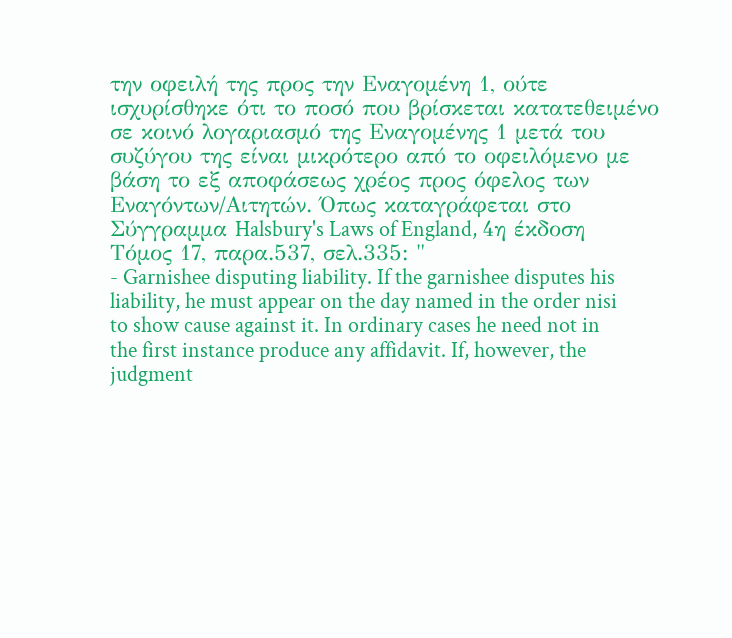την οφειλή της προς την Εναγομένη 1, ούτε ισχυρίσθηκε ότι το ποσό που βρίσκεται κατατεθειμένο σε κοινό λογαριασμό της Εναγομένης 1 μετά του συζύγου της είναι μικρότερο από το οφειλόμενο με βάση το εξ αποφάσεως χρέος προς όφελος των Εναγόντων/Αιτητών. Όπως καταγράφεται στο Σύγγραμμα Halsbury's Laws of England, 4η έκδοση Τόμος 17, παρα.537, σελ.335: "
- Garnishee disputing liability. If the garnishee disputes his liability, he must appear on the day named in the order nisi to show cause against it. In ordinary cases he need not in the first instance produce any affidavit. If, however, the judgment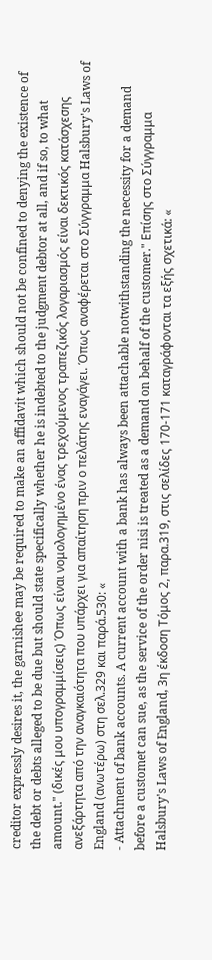creditor expressly desires it, the garnishee may be required to make an affidavit which should not be confined to denying the existence of the debt or debts alleged to be due but should state specifically whether he is indebted to the judgment debtor at all, and if so, to what amount." (δικές μου υπογραμμίσεις) Όπως είναι νομολογημένο ένας τρεχούμενος τραπεζικός λογαριασμός είναι δεκτικός κατάσχεσης ανεξάρτητα από την αναγκαιότητα που υπάρχει για απαίτηση πριν ο πελάτης εναγάγει. Όπως αναφέρεται στο Σύγγραμμα Halsbury's Laws of England (ανωτέρω) στη σελ.329 και παρά.530: «
- Attachment of bank accounts. A current account with a bank has always been attachable notwithstanding the necessity for a demand before a customet can sue, as the service of the order nisi is treated as a demand on behalf of the customer." Eπίσης στο Σύγγραμμα Halsbury's Laws of England, 3η έκδοση Τόμος 2, παρα.319, στις σελίδες 170-171 καταγράφονται τα εξής σχετικά: «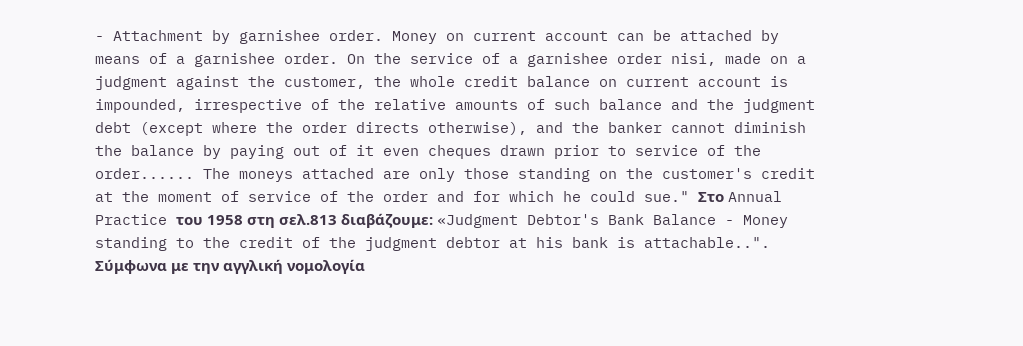- Attachment by garnishee order. Money on current account can be attached by means of a garnishee order. On the service of a garnishee order nisi, made on a judgment against the customer, the whole credit balance on current account is impounded, irrespective of the relative amounts of such balance and the judgment debt (except where the order directs otherwise), and the banker cannot diminish the balance by paying out of it even cheques drawn prior to service of the order...... The moneys attached are only those standing on the customer's credit at the moment of service of the order and for which he could sue." Στο Annual Practice του 1958 στη σελ.813 διαβάζουμε: «Judgment Debtor's Bank Balance - Money standing to the credit of the judgment debtor at his bank is attachable..". Σύμφωνα με την αγγλική νομολογία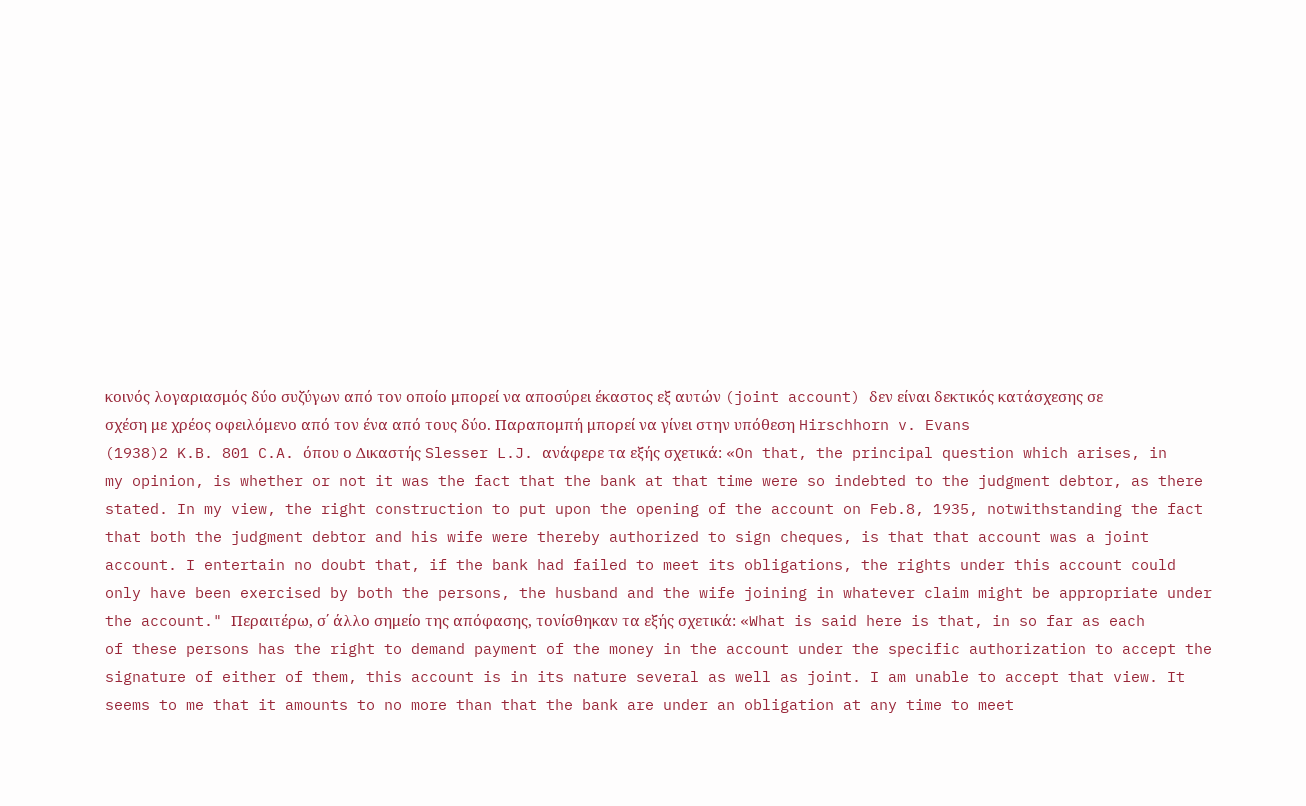κοινός λογαριασμός δύο συζύγων από τον οποίο μπορεί να αποσύρει έκαστος εξ αυτών (joint account) δεν είναι δεκτικός κατάσχεσης σε σχέση με χρέος οφειλόμενο από τον ένα από τους δύο. Παραπομπή μπορεί να γίνει στην υπόθεση Hirschhorn v. Evans
(1938)2 K.B. 801 C.A. όπου ο Δικαστής Slesser L.J. ανάφερε τα εξής σχετικά: «On that, the principal question which arises, in my opinion, is whether or not it was the fact that the bank at that time were so indebted to the judgment debtor, as there stated. In my view, the right construction to put upon the opening of the account on Feb.8, 1935, notwithstanding the fact that both the judgment debtor and his wife were thereby authorized to sign cheques, is that that account was a joint account. I entertain no doubt that, if the bank had failed to meet its obligations, the rights under this account could only have been exercised by both the persons, the husband and the wife joining in whatever claim might be appropriate under the account." Περαιτέρω, σ΄ άλλο σημείο της απόφασης, τονίσθηκαν τα εξής σχετικά: «What is said here is that, in so far as each of these persons has the right to demand payment of the money in the account under the specific authorization to accept the signature of either of them, this account is in its nature several as well as joint. I am unable to accept that view. It seems to me that it amounts to no more than that the bank are under an obligation at any time to meet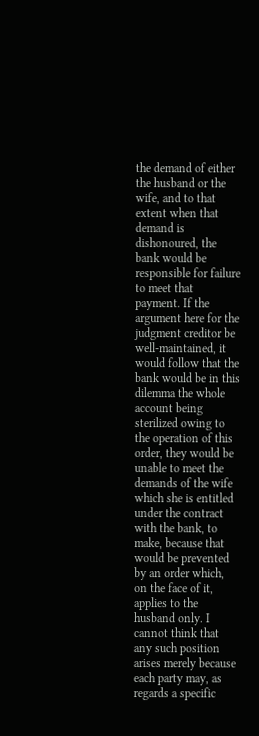the demand of either the husband or the wife, and to that extent when that demand is dishonoured, the bank would be responsible for failure to meet that payment. If the argument here for the judgment creditor be well-maintained, it would follow that the bank would be in this dilemma the whole account being sterilized owing to the operation of this order, they would be unable to meet the demands of the wife which she is entitled under the contract with the bank, to make, because that would be prevented by an order which, on the face of it, applies to the husband only. I cannot think that any such position arises merely because each party may, as regards a specific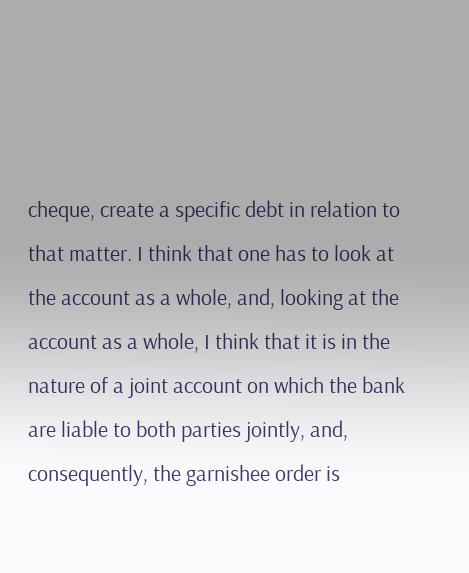cheque, create a specific debt in relation to that matter. I think that one has to look at the account as a whole, and, looking at the account as a whole, I think that it is in the nature of a joint account on which the bank are liable to both parties jointly, and, consequently, the garnishee order is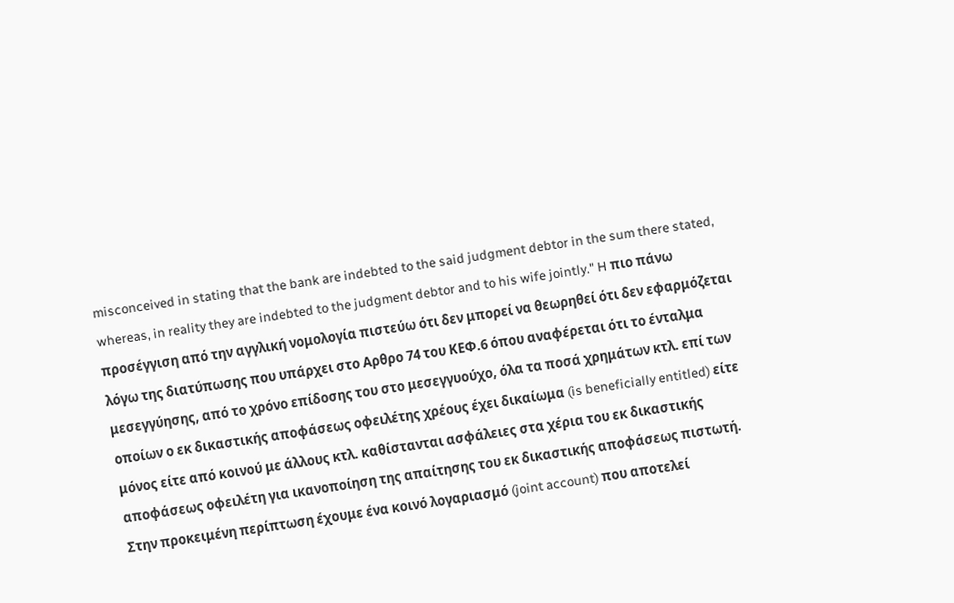misconceived in stating that the bank are indebted to the said judgment debtor in the sum there stated, whereas, in reality they are indebted to the judgment debtor and to his wife jointly." H πιο πάνω προσέγγιση από την αγγλική νομολογία πιστεύω ότι δεν μπορεί να θεωρηθεί ότι δεν εφαρμόζεται λόγω της διατύπωσης που υπάρχει στο Αρθρο 74 του ΚΕΦ.6 όπου αναφέρεται ότι το ένταλμα μεσεγγύησης, από το χρόνο επίδοσης του στο μεσεγγυούχο, όλα τα ποσά χρημάτων κτλ. επί των οποίων ο εκ δικαστικής αποφάσεως οφειλέτης χρέους έχει δικαίωμα (is beneficially entitled) είτε μόνος είτε από κοινού με άλλους κτλ. καθίστανται ασφάλειες στα χέρια του εκ δικαστικής αποφάσεως οφειλέτη για ικανοποίηση της απαίτησης του εκ δικαστικής αποφάσεως πιστωτή. Στην προκειμένη περίπτωση έχουμε ένα κοινό λογαριασμό (joint account) που αποτελεί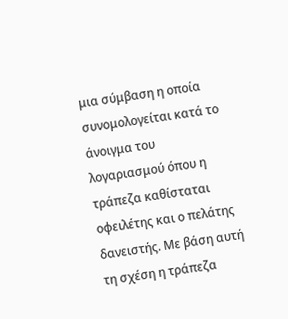μια σύμβαση η οποία συνομολογείται κατά το άνοιγμα του λογαριασμού όπου η τράπεζα καθίσταται οφειλέτης και ο πελάτης δανειστής. Με βάση αυτή τη σχέση η τράπεζα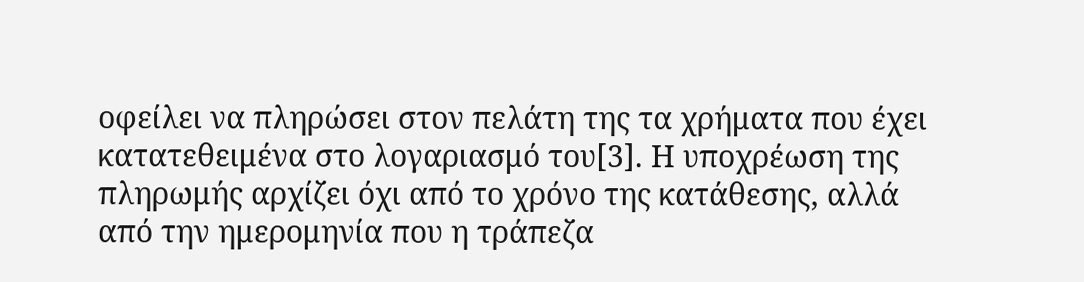οφείλει να πληρώσει στον πελάτη της τα χρήματα που έχει κατατεθειμένα στο λογαριασμό του[3]. Η υποχρέωση της πληρωμής αρχίζει όχι από το χρόνο της κατάθεσης, αλλά από την ημερομηνία που η τράπεζα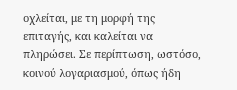οχλείται, με τη μορφή της επιταγής, και καλείται να πληρώσει. Σε περίπτωση, ωστόσο, κοινού λογαριασμού, όπως ήδη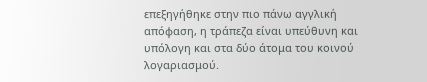επεξηγήθηκε στην πιο πάνω αγγλική απόφαση, η τράπεζα είναι υπεύθυνη και υπόλογη και στα δύο άτομα του κοινού λογαριασμού.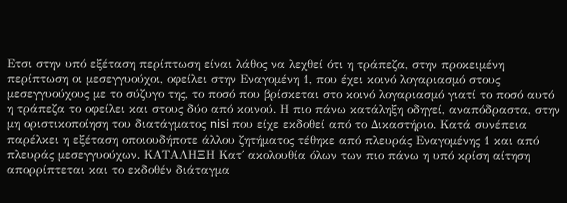Ετσι στην υπό εξέταση περίπτωση είναι λάθος να λεχθεί ότι η τράπεζα, στην προκειμένη περίπτωση οι μεσεγγυούχοι, οφείλει στην Εναγομένη 1, που έχει κοινό λογαριασμό στους μεσεγγυούχους με το σύζυγο της, το ποσό που βρίσκεται στο κοινό λογαριασμό γιατί το ποσό αυτό η τράπεζα το οφείλει και στους δύο από κοινού. Η πιο πάνω κατάληξη οδηγεί, αναπόδραστα, στην μη οριστικοποίηση του διατάγματος nisi που είχε εκδοθεί από το Δικαστήριο. Κατά συνέπεια παρέλκει η εξέταση οποιουδήποτε άλλου ζητήματος τέθηκε από πλευράς Εναγομένης 1 και από πλευράς μεσεγγυούχων. ΚΑΤΑΛΗΞΗ Κατ΄ ακολουθία όλων των πιο πάνω η υπό κρίση αίτηση απορρίπτεται και το εκδοθέν διάταγμα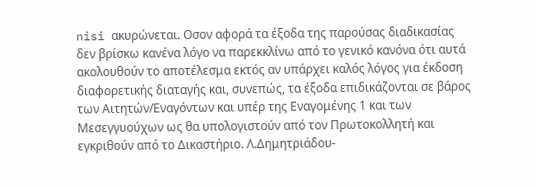nisi ακυρώνεται. Οσον αφορά τα έξοδα της παρούσας διαδικασίας δεν βρίσκω κανένα λόγο να παρεκκλίνω από το γενικό κανόνα ότι αυτά ακολουθούν το αποτέλεσμα εκτός αν υπάρχει καλός λόγος για έκδοση διαφορετικής διαταγής και, συνεπώς, τα έξοδα επιδικάζονται σε βάρος των Αιτητών/Εναγόντων και υπέρ της Εναγομένης 1 και των Μεσεγγυούχων ως θα υπολογιστούν από τον Πρωτοκολλητή και εγκριθούν από το Δικαστήριο. Λ.Δημητριάδου-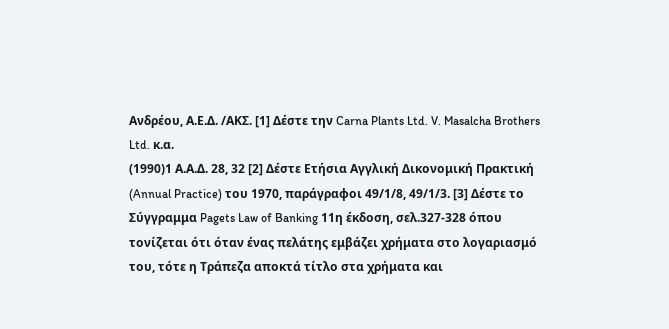Ανδρέου, Α.Ε.Δ. /ΑΚΣ. [1] Δέστε την Carna Plants Ltd. V. Masalcha Brothers Ltd. κ.α.
(1990)1 Α.Α.Δ. 28, 32 [2] Δέστε Ετήσια Αγγλική Δικονομική Πρακτική (Annual Practice) του 1970, παράγραφοι 49/1/8, 49/1/3. [3] Δέστε το Σύγγραμμα Pagets Law of Banking 11η έκδοση, σελ.327-328 όπου τονίζεται ότι όταν ένας πελάτης εμβάζει χρήματα στο λογαριασμό του, τότε η Τράπεζα αποκτά τίτλο στα χρήματα και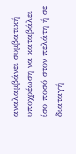αναλαμβάνει συμβατική υποχρέωση να καταβάλει ίσο ποσό στον πελάτη ή σε διαταγή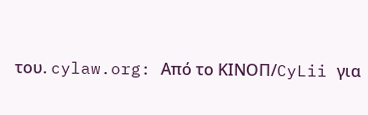του. cylaw.org: Από το ΚΙΝOΠ/CyLii για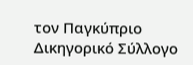τον Παγκύπριο Δικηγορικό Σύλλογο